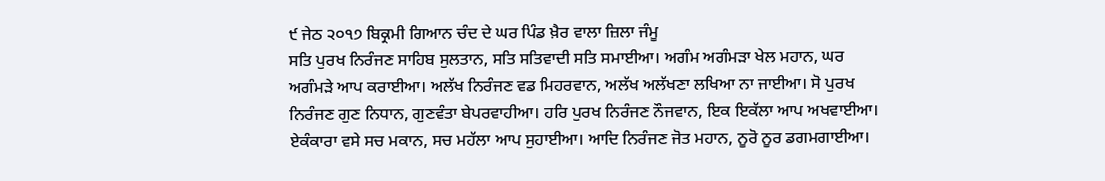੯ ਜੇਠ ੨੦੧੭ ਬਿਕ੍ਰਮੀ ਗਿਆਨ ਚੰਦ ਦੇ ਘਰ ਪਿੰਡ ਖ਼ੈਰ ਵਾਲਾ ਜ਼ਿਲਾ ਜੰਮੂ
ਸਤਿ ਪੁਰਖ ਨਿਰੰਜਣ ਸਾਹਿਬ ਸੁਲਤਾਨ, ਸਤਿ ਸਤਿਵਾਦੀ ਸਤਿ ਸਮਾਈਆ। ਅਗੰਮ ਅਗੰਮੜਾ ਖੇਲ ਮਹਾਨ, ਘਰ ਅਗੰਮੜੇ ਆਪ ਕਰਾਈਆ। ਅਲੱਖ ਨਿਰੰਜਣ ਵਡ ਮਿਹਰਵਾਨ, ਅਲੱਖ ਅਲੱਖਣਾ ਲਖਿਆ ਨਾ ਜਾਈਆ। ਸੋ ਪੁਰਖ ਨਿਰੰਜਣ ਗੁਣ ਨਿਧਾਨ, ਗੁਣਵੰਤਾ ਬੇਪਰਵਾਹੀਆ। ਹਰਿ ਪੁਰਖ ਨਿਰੰਜਣ ਨੌਜਵਾਨ, ਇਕ ਇਕੱਲਾ ਆਪ ਅਖਵਾਈਆ। ਏਕੰਕਾਰਾ ਵਸੇ ਸਚ ਮਕਾਨ, ਸਚ ਮਹੱਲਾ ਆਪ ਸੁਹਾਈਆ। ਆਦਿ ਨਿਰੰਜਣ ਜੋਤ ਮਹਾਨ, ਨੂਰੋ ਨੂਰ ਡਗਮਗਾਈਆ।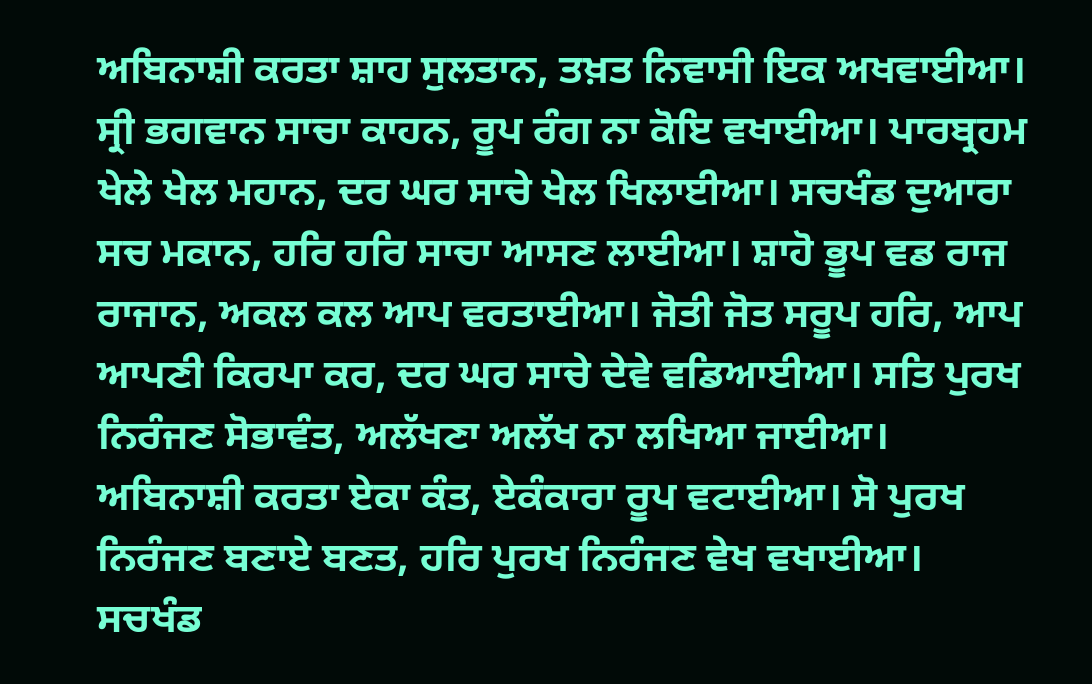ਅਬਿਨਾਸ਼ੀ ਕਰਤਾ ਸ਼ਾਹ ਸੁਲਤਾਨ, ਤਖ਼ਤ ਨਿਵਾਸੀ ਇਕ ਅਖਵਾਈਆ। ਸ੍ਰੀ ਭਗਵਾਨ ਸਾਚਾ ਕਾਹਨ, ਰੂਪ ਰੰਗ ਨਾ ਕੋਇ ਵਖਾਈਆ। ਪਾਰਬ੍ਰਹਮ ਖੇਲੇ ਖੇਲ ਮਹਾਨ, ਦਰ ਘਰ ਸਾਚੇ ਖੇਲ ਖਿਲਾਈਆ। ਸਚਖੰਡ ਦੁਆਰਾ ਸਚ ਮਕਾਨ, ਹਰਿ ਹਰਿ ਸਾਚਾ ਆਸਣ ਲਾਈਆ। ਸ਼ਾਹੋ ਭੂਪ ਵਡ ਰਾਜ ਰਾਜਾਨ, ਅਕਲ ਕਲ ਆਪ ਵਰਤਾਈਆ। ਜੋਤੀ ਜੋਤ ਸਰੂਪ ਹਰਿ, ਆਪ ਆਪਣੀ ਕਿਰਪਾ ਕਰ, ਦਰ ਘਰ ਸਾਚੇ ਦੇਵੇ ਵਡਿਆਈਆ। ਸਤਿ ਪੁਰਖ ਨਿਰੰਜਣ ਸੋਭਾਵੰਤ, ਅਲੱਖਣਾ ਅਲੱਖ ਨਾ ਲਖਿਆ ਜਾਈਆ। ਅਬਿਨਾਸ਼ੀ ਕਰਤਾ ਏਕਾ ਕੰਤ, ਏਕੰਕਾਰਾ ਰੂਪ ਵਟਾਈਆ। ਸੋ ਪੁਰਖ ਨਿਰੰਜਣ ਬਣਾਏ ਬਣਤ, ਹਰਿ ਪੁਰਖ ਨਿਰੰਜਣ ਵੇਖ ਵਖਾਈਆ। ਸਚਖੰਡ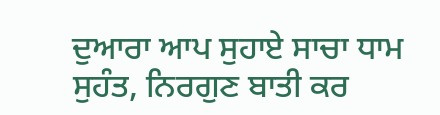ਦੁਆਰਾ ਆਪ ਸੁਹਾਏ ਸਾਚਾ ਧਾਮ ਸੁਹੰਤ, ਨਿਰਗੁਣ ਬਾਤੀ ਕਰ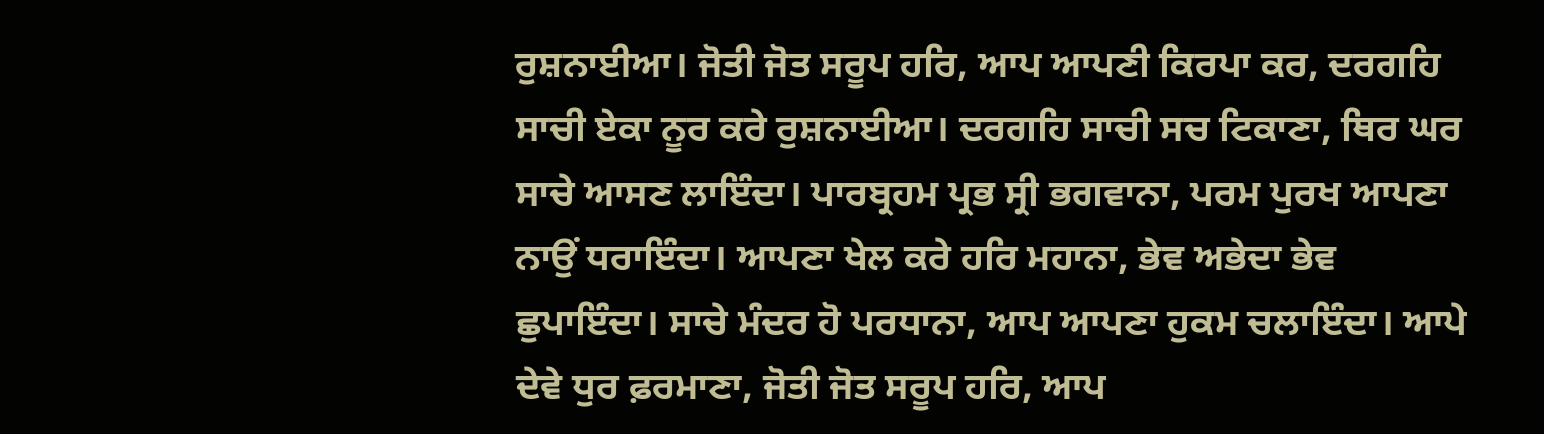ਰੁਸ਼ਨਾਈਆ। ਜੋਤੀ ਜੋਤ ਸਰੂਪ ਹਰਿ, ਆਪ ਆਪਣੀ ਕਿਰਪਾ ਕਰ, ਦਰਗਹਿ ਸਾਚੀ ਏਕਾ ਨੂਰ ਕਰੇ ਰੁਸ਼ਨਾਈਆ। ਦਰਗਹਿ ਸਾਚੀ ਸਚ ਟਿਕਾਣਾ, ਥਿਰ ਘਰ ਸਾਚੇ ਆਸਣ ਲਾਇੰਦਾ। ਪਾਰਬ੍ਰਹਮ ਪ੍ਰਭ ਸ੍ਰੀ ਭਗਵਾਨਾ, ਪਰਮ ਪੁਰਖ ਆਪਣਾ ਨਾਉਂ ਧਰਾਇੰਦਾ। ਆਪਣਾ ਖੇਲ ਕਰੇ ਹਰਿ ਮਹਾਨਾ, ਭੇਵ ਅਭੇਦਾ ਭੇਵ ਛੁਪਾਇੰਦਾ। ਸਾਚੇ ਮੰਦਰ ਹੋ ਪਰਧਾਨਾ, ਆਪ ਆਪਣਾ ਹੁਕਮ ਚਲਾਇੰਦਾ। ਆਪੇ ਦੇਵੇ ਧੁਰ ਫ਼ਰਮਾਣਾ, ਜੋਤੀ ਜੋਤ ਸਰੂਪ ਹਰਿ, ਆਪ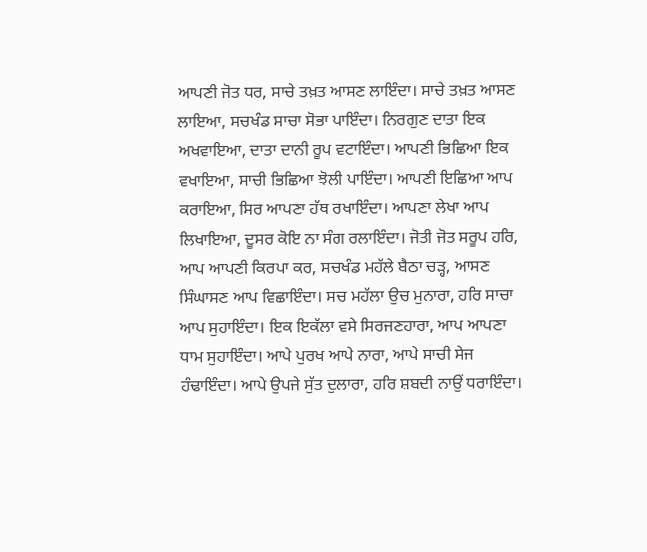ਆਪਣੀ ਜੋਤ ਧਰ, ਸਾਚੇ ਤਖ਼ਤ ਆਸਣ ਲਾਇੰਦਾ। ਸਾਚੇ ਤਖ਼ਤ ਆਸਣ ਲਾਇਆ, ਸਚਖੰਡ ਸਾਚਾ ਸੋਭਾ ਪਾਇੰਦਾ। ਨਿਰਗੁਣ ਦਾਤਾ ਇਕ ਅਖਵਾਇਆ, ਦਾਤਾ ਦਾਨੀ ਰੂਪ ਵਟਾਇੰਦਾ। ਆਪਣੀ ਭਿਛਿਆ ਇਕ ਵਖਾਇਆ, ਸਾਚੀ ਭਿਛਿਆ ਝੋਲੀ ਪਾਇੰਦਾ। ਆਪਣੀ ਇਛਿਆ ਆਪ ਕਰਾਇਆ, ਸਿਰ ਆਪਣਾ ਹੱਥ ਰਖਾਇੰਦਾ। ਆਪਣਾ ਲੇਖਾ ਆਪ ਲਿਖਾਇਆ, ਦੂਸਰ ਕੋਇ ਨਾ ਸੰਗ ਰਲਾਇੰਦਾ। ਜੋਤੀ ਜੋਤ ਸਰੂਪ ਹਰਿ, ਆਪ ਆਪਣੀ ਕਿਰਪਾ ਕਰ, ਸਚਖੰਡ ਮਹੱਲੇ ਬੈਠਾ ਚੜ੍ਹ, ਆਸਣ ਸਿੰਘਾਸਣ ਆਪ ਵਿਛਾਇੰਦਾ। ਸਚ ਮਹੱਲਾ ਉਚ ਮੁਨਾਰਾ, ਹਰਿ ਸਾਚਾ ਆਪ ਸੁਹਾਇੰਦਾ। ਇਕ ਇਕੱਲਾ ਵਸੇ ਸਿਰਜਣਹਾਰਾ, ਆਪ ਆਪਣਾ ਧਾਮ ਸੁਹਾਇੰਦਾ। ਆਪੇ ਪੁਰਖ ਆਪੇ ਨਾਰਾ, ਆਪੇ ਸਾਚੀ ਸੇਜ ਹੰਢਾਇੰਦਾ। ਆਪੇ ਉਪਜੇ ਸੁੱਤ ਦੁਲਾਰਾ, ਹਰਿ ਸ਼ਬਦੀ ਨਾਉਂ ਧਰਾਇੰਦਾ।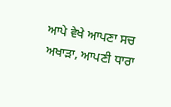ਆਪੇ ਵੇਖੇ ਆਪਣਾ ਸਚ ਅਖਾੜਾ, ਆਪਣੀ ਧਾਰਾ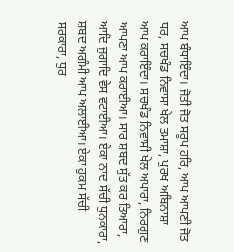ਆਪ ਬੰਧਾਇੰਦਾ। ਜੋਤੀ ਜੋਤ ਸਰੂਪ ਹਰਿ, ਆਪ ਆਪਣੀ ਜੋਤ ਧਰ, ਸਚਖੰਡ ਨਿਵਾਸਾ ਖੇਲ ਤਮਾਸ਼ਾ, ਪੁਰਖ ਅਬਿਨਾਸ਼ਾ ਆਪ ਕਰਾਇੰਦਾ। ਸਚਖੰਡ ਨਿਵਾਸੀ ਖੇਲ ਅਪਾਰਾ, ਨਿਰਗੁਣ ਆਪਣਾ ਆਪ ਕਰਾਈਆ। ਸਾਰ ਸ਼ਬਦ ਸੁੱਤ ਕਰ ਤਿਆਰਾ, ਆਦਿ ਜੁਗਾਦਿ ਵੇਸ ਵਟਾਈਆ। ਏਕਾ ਨਾਦ ਸੱਚੀ ਧੁਨਕਾਰਾ, ਸ਼ਬਦ ਅਗੰਮੀ ਆਪ ਅਲਾਈਆ। ਏਕਾ ਹੁਕਮ ਸੱਚੀ ਸਰਕਾਰਾ, ਧੁਰ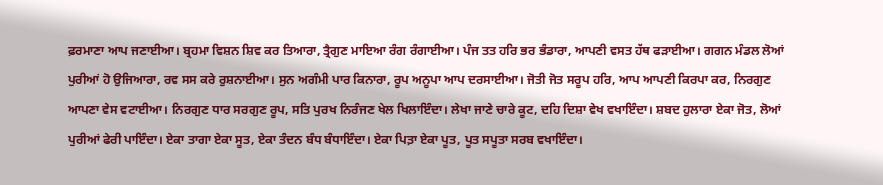ਫ਼ਰਮਾਣਾ ਆਪ ਜਣਾਈਆ। ਬ੍ਰਹਮਾ ਵਿਸ਼ਨ ਸ਼ਿਵ ਕਰ ਤਿਆਰਾ, ਤ੍ਰੈਗੁਣ ਮਾਇਆ ਰੰਗ ਰੰਗਾਈਆ। ਪੰਜ ਤਤ ਹਰਿ ਭਰ ਭੰਡਾਰਾ, ਆਪਣੀ ਵਸਤ ਹੱਥ ਫੜਾਈਆ। ਗਗਨ ਮੰਡਲ ਲੋਆਂ ਪੁਰੀਆਂ ਹੋ ਉਜਿਆਰਾ, ਰਵ ਸਸ ਕਰੇ ਰੁਸ਼ਨਾਈਆ। ਸੁਨ ਅਗੰਮੀ ਪਾਰ ਕਿਨਾਰਾ, ਰੂਪ ਅਨੂਪਾ ਆਪ ਦਰਸਾਈਆ। ਜੋਤੀ ਜੋਤ ਸਰੂਪ ਹਰਿ, ਆਪ ਆਪਣੀ ਕਿਰਪਾ ਕਰ, ਨਿਰਗੁਣ ਆਪਣਾ ਵੇਸ ਵਟਾਈਆ। ਨਿਰਗੁਣ ਧਾਰ ਸਰਗੁਣ ਰੂਪ, ਸਤਿ ਪੁਰਖ ਨਿਰੰਜਣ ਖੇਲ ਖਿਲਾਇੰਦਾ। ਲੇਖਾ ਜਾਣੇ ਚਾਰੇ ਕੂਟ, ਦਹਿ ਦਿਸ਼ਾ ਵੇਖ ਵਖਾਇੰਦਾ। ਸ਼ਬਦ ਹੁਲਾਰਾ ਏਕਾ ਜੋਤ, ਲੋਆਂ ਪੁਰੀਆਂ ਫੇਰੀ ਪਾਇੰਦਾ। ਏਕਾ ਤਾਗਾ ਏਕਾ ਸੂਤ, ਏਕਾ ਤੰਦਨ ਬੰਧ ਬੰਧਾਇੰਦਾ। ਏਕਾ ਪਿਤ਼ਾ ਏਕਾ ਪੂਤ, ਪੂਤ ਸਪੂਤਾ ਸਰਬ ਵਖਾਇੰਦਾ।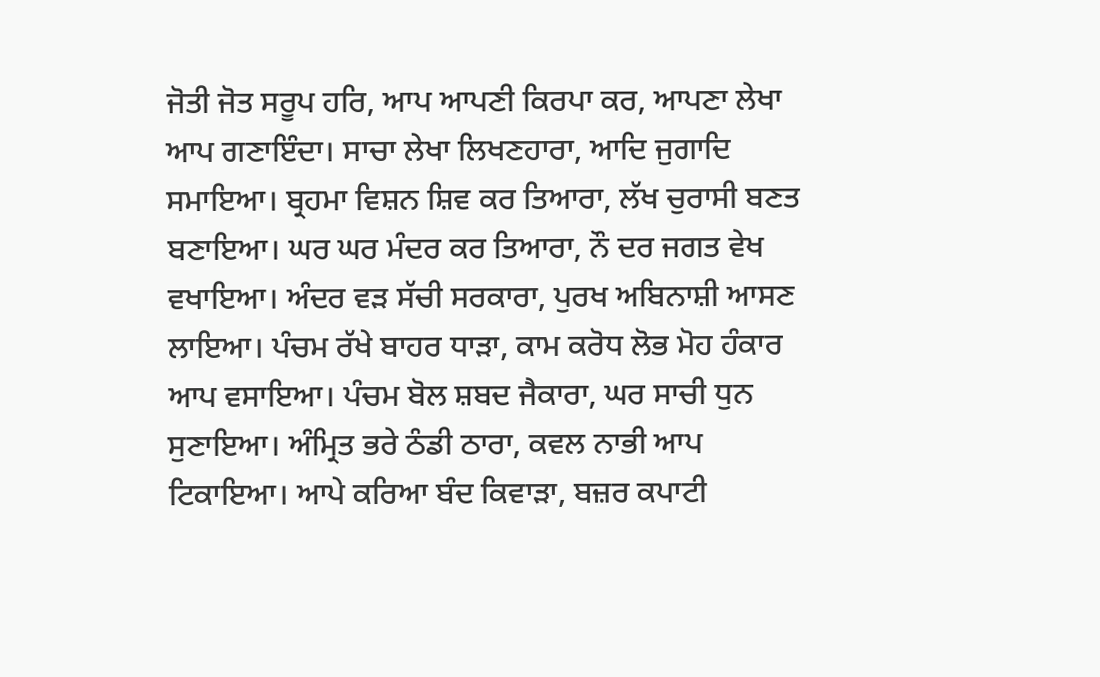ਜੋਤੀ ਜੋਤ ਸਰੂਪ ਹਰਿ, ਆਪ ਆਪਣੀ ਕਿਰਪਾ ਕਰ, ਆਪਣਾ ਲੇਖਾ ਆਪ ਗਣਾਇੰਦਾ। ਸਾਚਾ ਲੇਖਾ ਲਿਖਣਹਾਰਾ, ਆਦਿ ਜੁਗਾਦਿ ਸਮਾਇਆ। ਬ੍ਰਹਮਾ ਵਿਸ਼ਨ ਸ਼ਿਵ ਕਰ ਤਿਆਰਾ, ਲੱਖ ਚੁਰਾਸੀ ਬਣਤ ਬਣਾਇਆ। ਘਰ ਘਰ ਮੰਦਰ ਕਰ ਤਿਆਰਾ, ਨੌ ਦਰ ਜਗਤ ਵੇਖ ਵਖਾਇਆ। ਅੰਦਰ ਵੜ ਸੱਚੀ ਸਰਕਾਰਾ, ਪੁਰਖ ਅਬਿਨਾਸ਼ੀ ਆਸਣ ਲਾਇਆ। ਪੰਚਮ ਰੱਖੇ ਬਾਹਰ ਧਾੜਾ, ਕਾਮ ਕਰੋਧ ਲੋਭ ਮੋਹ ਹੰਕਾਰ ਆਪ ਵਸਾਇਆ। ਪੰਚਮ ਬੋਲ ਸ਼ਬਦ ਜੈਕਾਰਾ, ਘਰ ਸਾਚੀ ਧੁਨ ਸੁਣਾਇਆ। ਅੰਮ੍ਰਿਤ ਭਰੇ ਠੰਡੀ ਠਾਰਾ, ਕਵਲ ਨਾਭੀ ਆਪ ਟਿਕਾਇਆ। ਆਪੇ ਕਰਿਆ ਬੰਦ ਕਿਵਾੜਾ, ਬਜ਼ਰ ਕਪਾਟੀ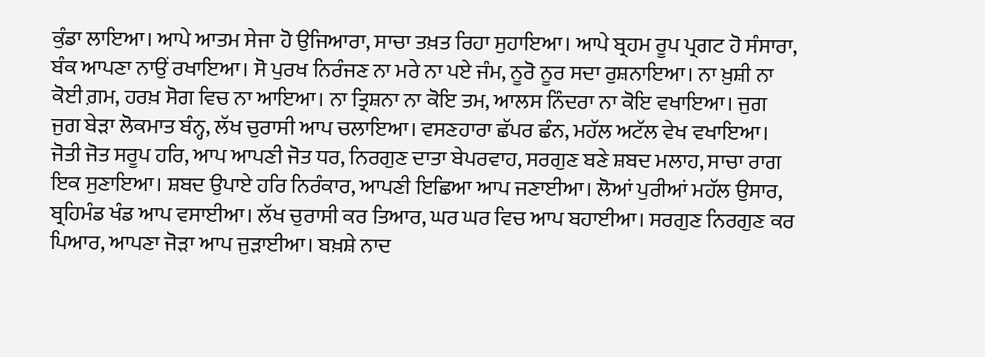ਕੁੰਡਾ ਲਾਇਆ। ਆਪੇ ਆਤਮ ਸੇਜਾ ਹੋ ਉਜਿਆਰਾ, ਸਾਚਾ ਤਖ਼ਤ ਰਿਹਾ ਸੁਹਾਇਆ। ਆਪੇ ਬ੍ਰਹਮ ਰੂਪ ਪ੍ਰਗਟ ਹੋ ਸੰਸਾਰਾ, ਬੰਕ ਆਪਣਾ ਨਾਉਂ ਰਖਾਇਆ। ਸੋ ਪੁਰਖ ਨਿਰੰਜਣ ਨਾ ਮਰੇ ਨਾ ਪਏ ਜੰਮ, ਨੂਰੋ ਨੂਰ ਸਦਾ ਰੁਸ਼ਨਾਇਆ। ਨਾ ਖ਼ੁਸ਼ੀ ਨਾ ਕੋਈ ਗ਼ਮ, ਹਰਖ਼ ਸੋਗ ਵਿਚ ਨਾ ਆਇਆ। ਨਾ ਤ੍ਰਿਸ਼ਨਾ ਨਾ ਕੋਇ ਤਮ, ਆਲਸ ਨਿੰਦਰਾ ਨਾ ਕੋਇ ਵਖਾਇਆ। ਜੁਗ ਜੁਗ ਬੇੜਾ ਲੋਕਮਾਤ ਬੰਨ੍ਹ, ਲੱਖ ਚੁਰਾਸੀ ਆਪ ਚਲਾਇਆ। ਵਸਣਹਾਰਾ ਛੱਪਰ ਛੰਨ, ਮਹੱਲ ਅਟੱਲ ਵੇਖ ਵਖਾਇਆ। ਜੋਤੀ ਜੋਤ ਸਰੂਪ ਹਰਿ, ਆਪ ਆਪਣੀ ਜੋਤ ਧਰ, ਨਿਰਗੁਣ ਦਾਤਾ ਬੇਪਰਵਾਹ, ਸਰਗੁਣ ਬਣੇ ਸ਼ਬਦ ਮਲਾਹ, ਸਾਚਾ ਰਾਗ ਇਕ ਸੁਣਾਇਆ। ਸ਼ਬਦ ਉਪਾਏ ਹਰਿ ਨਿਰੰਕਾਰ, ਆਪਣੀ ਇਛਿਆ ਆਪ ਜਣਾਈਆ। ਲੋਆਂ ਪੁਰੀਆਂ ਮਹੱਲ ਉਸਾਰ, ਬ੍ਰਹਿਮੰਡ ਖੰਡ ਆਪ ਵਸਾਈਆ। ਲੱਖ ਚੁਰਾਸੀ ਕਰ ਤਿਆਰ, ਘਰ ਘਰ ਵਿਚ ਆਪ ਬਹਾਈਆ। ਸਰਗੁਣ ਨਿਰਗੁਣ ਕਰ ਪਿਆਰ, ਆਪਣਾ ਜੋੜਾ ਆਪ ਜੁੜਾਈਆ। ਬਖ਼ਸ਼ੇ ਨਾਦ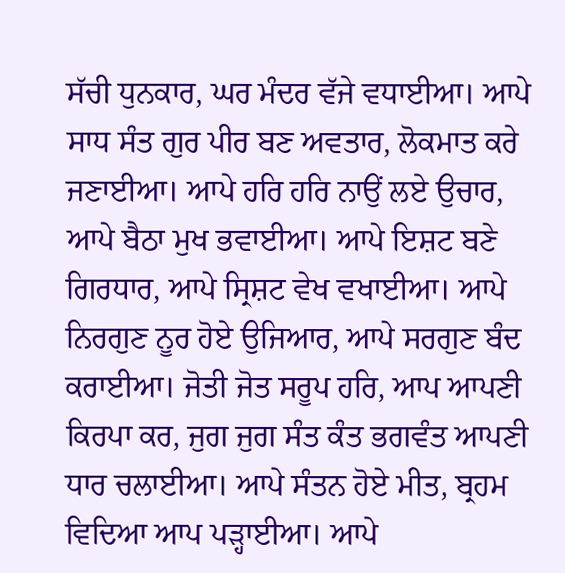ਸੱਚੀ ਧੁਨਕਾਰ, ਘਰ ਮੰਦਰ ਵੱਜੇ ਵਧਾਈਆ। ਆਪੇ ਸਾਧ ਸੰਤ ਗੁਰ ਪੀਰ ਬਣ ਅਵਤਾਰ, ਲੋਕਮਾਤ ਕਰੇ ਜਣਾਈਆ। ਆਪੇ ਹਰਿ ਹਰਿ ਨਾਉਂ ਲਏ ਉਚਾਰ, ਆਪੇ ਬੈਠਾ ਮੁਖ ਭਵਾਈਆ। ਆਪੇ ਇਸ਼ਟ ਬਣੇ ਗਿਰਧਾਰ, ਆਪੇ ਸ੍ਰਿਸ਼ਟ ਵੇਖ ਵਖਾਈਆ। ਆਪੇ ਨਿਰਗੁਣ ਨੂਰ ਹੋਏ ਉਜਿਆਰ, ਆਪੇ ਸਰਗੁਣ ਬੰਦ ਕਰਾਈਆ। ਜੋਤੀ ਜੋਤ ਸਰੂਪ ਹਰਿ, ਆਪ ਆਪਣੀ ਕਿਰਪਾ ਕਰ, ਜੁਗ ਜੁਗ ਸੰਤ ਕੰਤ ਭਗਵੰਤ ਆਪਣੀ ਧਾਰ ਚਲਾਈਆ। ਆਪੇ ਸੰਤਨ ਹੋਏ ਮੀਤ, ਬ੍ਰਹਮ ਵਿਦਿਆ ਆਪ ਪੜ੍ਹਾਈਆ। ਆਪੇ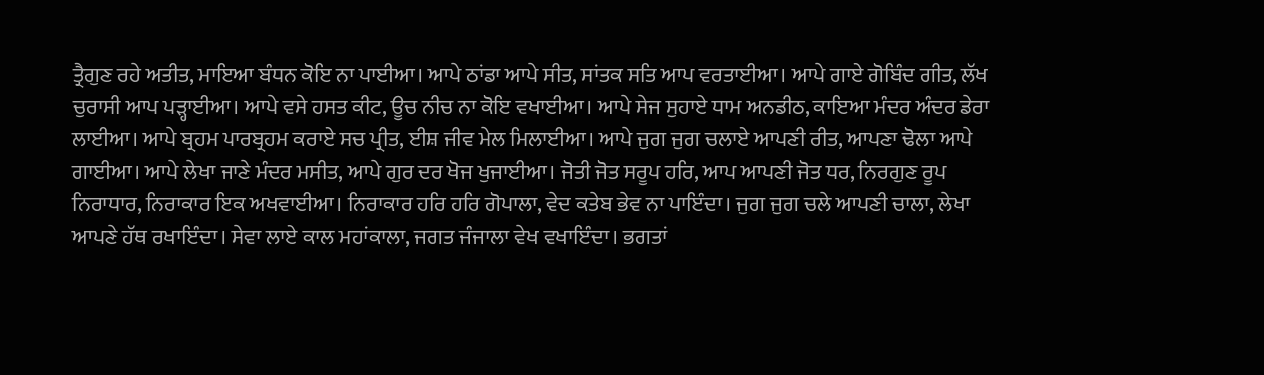ਤ੍ਰੈਗੁਣ ਰਹੇ ਅਤੀਤ, ਮਾਇਆ ਬੰਧਨ ਕੋਇ ਨਾ ਪਾਈਆ। ਆਪੇ ਠਾਂਡਾ ਆਪੇ ਸੀਤ, ਸਾਂਤਕ ਸਤਿ ਆਪ ਵਰਤਾਈਆ। ਆਪੇ ਗਾਏ ਗੋਬਿੰਦ ਗੀਤ, ਲੱਖ ਚੁਰਾਸੀ ਆਪ ਪੜ੍ਹਾਈਆ। ਆਪੇ ਵਸੇ ਹਸਤ ਕੀਟ, ਊਚ ਨੀਚ ਨਾ ਕੋਇ ਵਖਾਈਆ। ਆਪੇ ਸੇਜ ਸੁਹਾਏ ਧਾਮ ਅਨਡੀਠ, ਕਾਇਆ ਮੰਦਰ ਅੰਦਰ ਡੇਰਾ ਲਾਈਆ। ਆਪੇ ਬ੍ਰਹਮ ਪਾਰਬ੍ਰਹਮ ਕਰਾਏ ਸਚ ਪ੍ਰੀਤ, ਈਸ਼ ਜੀਵ ਮੇਲ ਮਿਲਾਈਆ। ਆਪੇ ਜੁਗ ਜੁਗ ਚਲਾਏ ਆਪਣੀ ਰੀਤ, ਆਪਣਾ ਢੋਲਾ ਆਪੇ ਗਾਈਆ। ਆਪੇ ਲੇਖਾ ਜਾਣੇ ਮੰਦਰ ਮਸੀਤ, ਆਪੇ ਗੁਰ ਦਰ ਖੋਜ ਖੁਜਾਈਆ। ਜੋਤੀ ਜੋਤ ਸਰੂਪ ਹਰਿ, ਆਪ ਆਪਣੀ ਜੋਤ ਧਰ, ਨਿਰਗੁਣ ਰੂਪ ਨਿਰਾਧਾਰ, ਨਿਰਾਕਾਰ ਇਕ ਅਖਵਾਈਆ। ਨਿਰਾਕਾਰ ਹਰਿ ਹਰਿ ਗੋਪਾਲਾ, ਵੇਦ ਕਤੇਬ ਭੇਵ ਨਾ ਪਾਇੰਦਾ। ਜੁਗ ਜੁਗ ਚਲੇ ਆਪਣੀ ਚਾਲਾ, ਲੇਖਾ ਆਪਣੇ ਹੱਥ ਰਖਾਇੰਦਾ। ਸੇਵਾ ਲਾਏ ਕਾਲ ਮਹਾਂਕਾਲਾ, ਜਗਤ ਜੰਜਾਲਾ ਵੇਖ ਵਖਾਇੰਦਾ। ਭਗਤਾਂ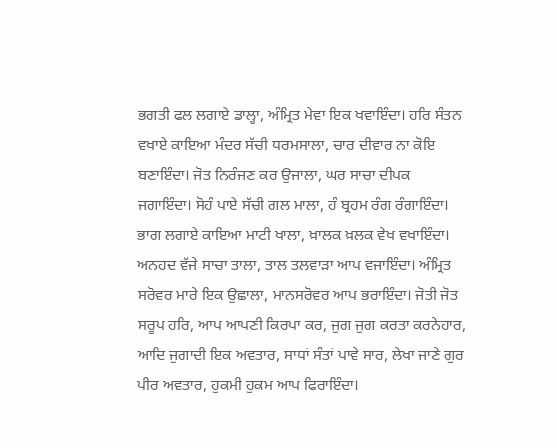ਭਗਤੀ ਫਲ ਲਗਾਏ ਡਾਲ੍ਹਾ, ਅੰਮ੍ਰਿਤ ਮੇਵਾ ਇਕ ਖਵਾਇੰਦਾ। ਹਰਿ ਸੰਤਨ ਵਖਾਏ ਕਾਇਆ ਮੰਦਰ ਸੱਚੀ ਧਰਮਸਾਲਾ, ਚਾਰ ਦੀਵਾਰ ਨਾ ਕੋਇ ਬਣਾਇੰਦਾ। ਜੋਤ ਨਿਰੰਜਣ ਕਰ ਉਜਾਲਾ, ਘਰ ਸਾਚਾ ਦੀਪਕ ਜਗਾਇੰਦਾ। ਸੋਹੰ ਪਾਏ ਸੱਚੀ ਗਲ ਮਾਲਾ, ਹੰ ਬ੍ਰਹਮ ਰੰਗ ਰੰਗਾਇੰਦਾ। ਭਾਗ ਲਗਾਏ ਕਾਇਆ ਮਾਟੀ ਖਾਲਾ, ਖ਼ਾਲਕ ਖ਼ਲਕ ਵੇਖ ਵਖਾਇੰਦਾ। ਅਨਹਦ ਵੱਜੇ ਸਾਚਾ ਤਾਲਾ, ਤਾਲ ਤਲਵਾੜਾ ਆਪ ਵਜਾਇੰਦਾ। ਅੰਮ੍ਰਿਤ ਸਰੋਵਰ ਮਾਰੇ ਇਕ ਉਛਾਲਾ, ਮਾਨਸਰੋਵਰ ਆਪ ਭਰਾਇੰਦਾ। ਜੋਤੀ ਜੋਤ ਸਰੂਪ ਹਰਿ, ਆਪ ਆਪਣੀ ਕਿਰਪਾ ਕਰ, ਜੁਗ ਜੁਗ ਕਰਤਾ ਕਰਨੇਹਾਰ, ਆਦਿ ਜੁਗਾਦੀ ਇਕ ਅਵਤਾਰ, ਸਾਧਾਂ ਸੰਤਾਂ ਪਾਵੇ ਸਾਰ, ਲੇਖਾ ਜਾਣੇ ਗੁਰ ਪੀਰ ਅਵਤਾਰ, ਹੁਕਮੀ ਹੁਕਮ ਆਪ ਫਿਰਾਇੰਦਾ।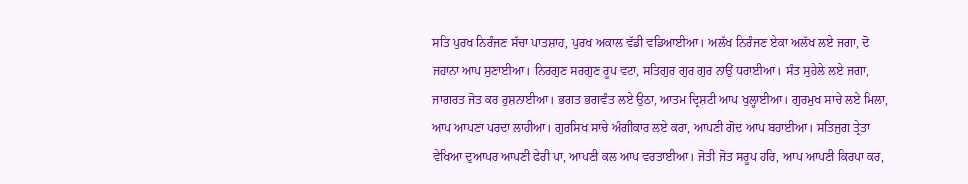ਸਤਿ ਪੁਰਖ ਨਿਰੰਜਣ ਸੱਚਾ ਪਾਤਸ਼ਾਹ, ਪੁਰਖ ਅਕਾਲ ਵੱਡੀ ਵਡਿਆਈਆ। ਅਲੱਖ ਨਿਰੰਜਣ ਏਕਾ ਅਲੱਖ ਲਏ ਜਗਾ, ਦੋ ਜਹਾਨਾ ਆਪ ਸੁਣਾਈਆ। ਨਿਰਗੁਣ ਸਰਗੁਣ ਰੂਪ ਵਟਾ, ਸਤਿਗੁਰ ਗੁਰ ਗੁਰ ਨਾਉਂ ਧਰਾਈਆ। ਸੰਤ ਸੁਹੇਲੇ ਲਏ ਜਗਾ, ਜਾਗਰਤ ਜੋਤ ਕਰ ਰੁਸ਼ਨਾਈਆ। ਭਗਤ ਭਗਵੰਤ ਲਏ ਉਠਾ, ਆਤਮ ਦ੍ਰਿਸ਼ਟੀ ਆਪ ਖੁਲ੍ਹਾਈਆ। ਗੁਰਮੁਖ ਸਾਚੇ ਲਏ ਮਿਲਾ, ਆਪ ਆਪਣਾ ਪਰਦਾ ਲਾਹੀਆ। ਗੁਰਸਿਖ ਸਾਚੇ ਅੰਗੀਕਾਰ ਲਏ ਕਰਾ, ਆਪਣੀ ਗੋਦ ਆਪ ਬਹਾਈਆ। ਸਤਿਜੁਗ ਤ੍ਰੇਤਾ ਵੇਖਿਆ ਦੁਆਪਰ ਆਪਣੀ ਫੇਰੀ ਪਾ, ਆਪਣੀ ਕਲ ਆਪ ਵਰਤਾਈਆ। ਜੋਤੀ ਜੋਤ ਸਰੂਪ ਹਰਿ, ਆਪ ਆਪਣੀ ਕਿਰਪਾ ਕਰ,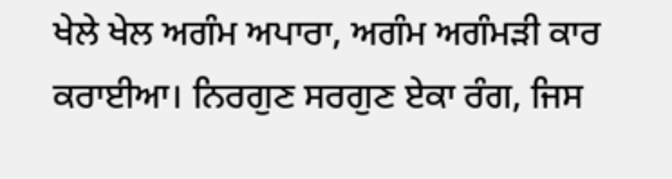ਖੇਲੇ ਖੇਲ ਅਗੰਮ ਅਪਾਰਾ, ਅਗੰਮ ਅਗੰਮੜੀ ਕਾਰ ਕਰਾਈਆ। ਨਿਰਗੁਣ ਸਰਗੁਣ ਏਕਾ ਰੰਗ, ਜਿਸ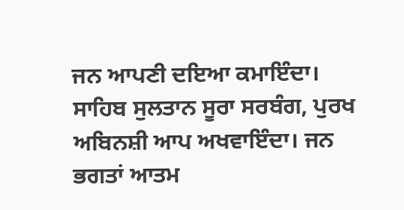ਜਨ ਆਪਣੀ ਦਇਆ ਕਮਾਇੰਦਾ। ਸਾਹਿਬ ਸੁਲਤਾਨ ਸੂਰਾ ਸਰਬੰਗ, ਪੁਰਖ ਅਬਿਨਸ਼ੀ ਆਪ ਅਖਵਾਇੰਦਾ। ਜਨ ਭਗਤਾਂ ਆਤਮ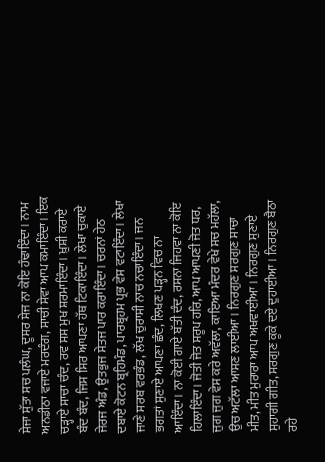ਸੇਜਾ ਸੁੱਤਾ ਸਚ ਪਲੰਘ, ਦੂਸਰ ਸੇਜ ਨਾ ਕੋਇ ਹੰਢਾਇੰਦਾ। ਨਾਮ ਅਨਡੀਠਾ ਵਜਾਏ ਮਰਦੰਗ, ਸਾਚੀ ਸੇਵਾ ਆਪ ਕਮਾਇੰਦਾ। ਇਕ ਚੜ੍ਹਾਏ ਸਾਚਾ ਚੰਦ, ਰਵ ਸਸ ਮੁਖ ਸ਼ਰਮਾਇੰਦਾ। ਖ਼ੁਸ਼ੀ ਕਰਾਏ ਬੰਦ ਬੰਦ, ਜਿਸ ਸਿਰ ਆਪਣਾ ਹੱਥ ਟਿਕਾਇੰਦਾ। ਲੇਖਾ ਚੁਕਾਏ ਜੇਰਜ ਅੰਡ, ਉਤਭੁਜ ਸੇਤਜ ਪਾਰ ਕਰਾਇੰਦਾ। ਚਰਨਾਂ ਹੇਠ ਦਬਾਏ ਕੋਟਨ ਬ੍ਰਹਿਮੰਡ, ਪਾਰਬ੍ਰਹਮ ਪ੍ਰਭ ਵੇਸ ਵਟਾਇੰਦਾ। ਲੇਖਾ ਜਾਣੇ ਸਰਬ ਵਰਭੰਡ, ਲੱਖ ਚੁਰਾਸੀ ਨਾਚ ਨਚਾਇੰਦਾ। ਜਨ ਭਗਤਾਂ ਸੁਣਾਏ ਆਪਣਾ ਛੰਦ, ਲਿਖਣ ਪੜ੍ਹਨ ਵਿਚ ਨਾ ਆਇੰਦਾ। ਨਾ ਕੋਈ ਗਾਏ ਬੱਤੀ ਦੰਦ, ਰਸਨਾ ਜਿਹਵਾ ਨਾ ਕੋਇ ਹਿਲਾਇੰਦਾ। ਜੋਤੀ ਜੋਤ ਸਰੂਪ ਹਰਿ, ਆਪ ਆਪਣੀ ਜੋਤ ਧਰ, ਜੁਗ ਜੁਗ ਵੇਸ ਕਰੇ ਅਵੱਲਾ, ਕਾਇਆ ਮੰਦਰ ਵੇਖੇ ਸਚ ਮਹੱਲਾ, ਉਚ ਅਟੱਲਾ ਆਸਣ ਲਾਈਆ। ਨਿਰਗੁਣ ਸਰਗੁਣ ਸਾਚਾ ਮੀਤ, ਮੀਤ ਮੁਰਾਰਾ ਆਪ ਅਖਵਾਈਆ। ਨਿਰਗੁਣ ਸੁਣਾਏ ਸੁਹਾਗੀ ਗੀਤ, ਸਰਗੁਣ ਕੂਕੇ ਦਏ ਦੁਹਾਈਆ। ਨਿਰਗੁਣ ਬੈਠਾ ਰਹੇ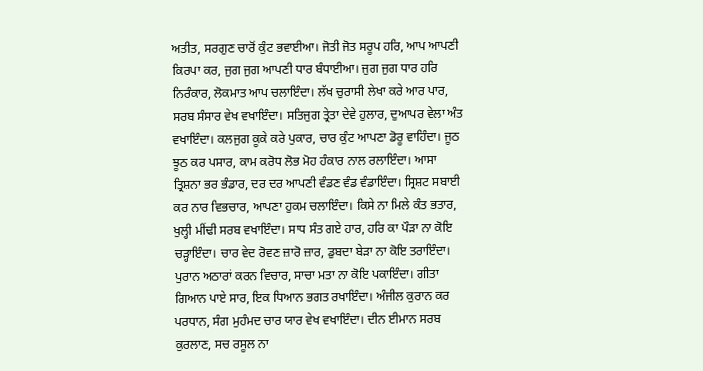ਅਤੀਤ, ਸਰਗੁਣ ਚਾਰੋਂ ਕੁੰਟ ਭਵਾਈਆ। ਜੋਤੀ ਜੋਤ ਸਰੂਪ ਹਰਿ, ਆਪ ਆਪਣੀ ਕਿਰਪਾ ਕਰ, ਜੁਗ ਜੁਗ ਆਪਣੀ ਧਾਰ ਬੰਧਾਈਆ। ਜੁਗ ਜੁਗ ਧਾਰ ਹਰਿ ਨਿਰੰਕਾਰ, ਲੋਕਮਾਤ ਆਪ ਚਲਾਇੰਦਾ। ਲੱਖ ਚੁਰਾਸੀ ਲੇਖਾ ਕਰੇ ਆਰ ਪਾਰ, ਸਰਬ ਸੰਸਾਰ ਵੇਖ ਵਖਾਇੰਦਾ। ਸਤਿਜੁਗ ਤ੍ਰੇਤਾ ਦੇਵੇ ਹੁਲਾਰ, ਦੁਆਪਰ ਵੇਲਾ ਅੰਤ ਵਖਾਇੰਦਾ। ਕਲਜੁਗ ਕੂਕੇ ਕਰੇ ਪੁਕਾਰ, ਚਾਰ ਕੁੰਟ ਆਪਣਾ ਡੋਰੂ ਵਾਹਿੰਦਾ। ਜੂਠ ਝੂਠ ਕਰ ਪਸਾਰ, ਕਾਮ ਕਰੋਧ ਲੋਭ ਮੋਹ ਹੰਕਾਰ ਨਾਲ ਰਲਾਇੰਦਾ। ਆਸਾ ਤ੍ਰਿਸ਼ਨਾ ਭਰ ਭੰਡਾਰ, ਦਰ ਦਰ ਆਪਣੀ ਵੰਡਣ ਵੰਡ ਵੰਡਾਇੰਦਾ। ਸ੍ਰਿਸ਼ਟ ਸਬਾਈ ਕਰ ਨਾਰ ਵਿਭਚਾਰ, ਆਪਣਾ ਹੁਕਮ ਚਲਾਇੰਦਾ। ਕਿਸੇ ਨਾ ਮਿਲੇ ਕੰਤ ਭਤਾਰ, ਖੁਲ੍ਹੀ ਮੀਂਢੀ ਸਰਬ ਵਖਾਇੰਦਾ। ਸਾਧ ਸੰਤ ਗਏ ਹਾਰ, ਹਰਿ ਕਾ ਪੌੜਾ ਨਾ ਕੋਇ ਚੜ੍ਹਾਇੰਦਾ। ਚਾਰ ਵੇਦ ਰੋਵਣ ਜ਼ਾਰੋ ਜ਼ਾਰ, ਡੁਬਦਾ ਬੇੜਾ ਨਾ ਕੋਇ ਤਰਾਇੰਦਾ। ਪੁਰਾਨ ਅਠਾਰਾਂ ਕਰਨ ਵਿਚਾਰ, ਸਾਚਾ ਮਤਾ ਨਾ ਕੋਇ ਪਕਾਇੰਦਾ। ਗੀਤਾ ਗਿਆਨ ਪਾਏ ਸਾਰ, ਇਕ ਧਿਆਨ ਭਗਤ ਰਖਾਇੰਦਾ। ਅੰਜੀਲ ਕੁਰਾਨ ਕਰ ਪਰਧਾਨ, ਸੰਗ ਮੁਹੰਮਦ ਚਾਰ ਯਾਰ ਵੇਖ ਵਖਾਇੰਦਾ। ਦੀਨ ਈਮਾਨ ਸਰਬ ਕੁਰਲਾਣ, ਸਚ ਰਸੂਲ ਨਾ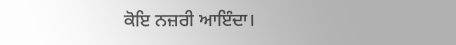ਕੋਇ ਨਜ਼ਰੀ ਆਇੰਦਾ।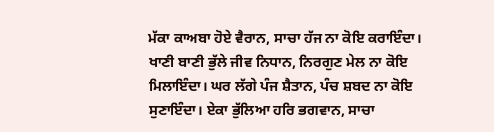ਮੱਕਾ ਕਾਅਬਾ ਹੋਏ ਵੈਰਾਨ, ਸਾਚਾ ਹੱਜ ਨਾ ਕੋਇ ਕਰਾਇੰਦਾ। ਖਾਣੀ ਬਾਣੀ ਭੁੱਲੇ ਜੀਵ ਨਿਧਾਨ, ਨਿਰਗੁਣ ਮੇਲ ਨਾ ਕੋਇ ਮਿਲਾਇੰਦਾ। ਘਰ ਲੱਗੇ ਪੰਜ ਸ਼ੈਤਾਨ, ਪੰਚ ਸ਼ਬਦ ਨਾ ਕੋਇ ਸੁਣਾਇੰਦਾ। ਏਕਾ ਭੁੱਲਿਆ ਹਰਿ ਭਗਵਾਨ, ਸਾਚਾ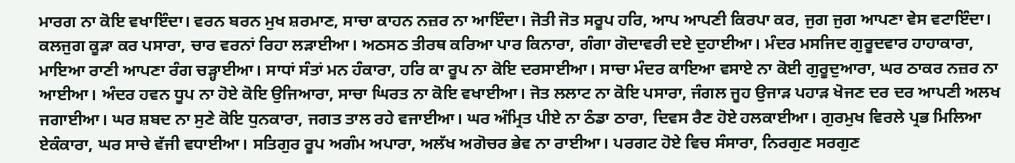ਮਾਰਗ ਨਾ ਕੋਇ ਵਖਾਇੰਦਾ। ਵਰਨ ਬਰਨ ਮੁਖ ਸ਼ਰਮਾਣ, ਸਾਚਾ ਕਾਹਨ ਨਜ਼ਰ ਨਾ ਆਇੰਦਾ। ਜੋਤੀ ਜੋਤ ਸਰੂਪ ਹਰਿ, ਆਪ ਆਪਣੀ ਕਿਰਪਾ ਕਰ, ਜੁਗ ਜੁਗ ਆਪਣਾ ਵੇਸ ਵਟਾਇੰਦਾ। ਕਲਜੁਗ ਕੂੜਾ ਕਰ ਪਸਾਰਾ, ਚਾਰ ਵਰਨਾਂ ਰਿਹਾ ਲੜਾਈਆ। ਅਠਸਠ ਤੀਰਥ ਕਰਿਆ ਪਾਰ ਕਿਨਾਰਾ, ਗੰਗਾ ਗੋਦਾਵਰੀ ਦਏ ਦੁਹਾਈਆ। ਮੰਦਰ ਮਸਜਿਦ ਗੁਰੂਦਵਾਰ ਹਾਹਾਕਾਰਾ, ਮਾਇਆ ਰਾਣੀ ਆਪਣਾ ਰੰਗ ਚੜ੍ਹਾਈਆ। ਸਾਧਾਂ ਸੰਤਾਂ ਮਨ ਹੰਕਾਰਾ, ਹਰਿ ਕਾ ਰੂਪ ਨਾ ਕੋਇ ਦਰਸਾਈਆ। ਸਾਚਾ ਮੰਦਰ ਕਾਇਆ ਵਸਾਏ ਨਾ ਕੋਈ ਗੁਰੂਦੁਆਰਾ, ਘਰ ਠਾਕਰ ਨਜ਼ਰ ਨਾ ਆਈਆ। ਅੰਦਰ ਹਵਨ ਧੂਪ ਨਾ ਹੋਏ ਕੋਇ ਉਜਿਆਰਾ, ਸਾਚਾ ਘਿਰਤ ਨਾ ਕੋਇ ਵਖਾਈਆ। ਜੋਤ ਲਲਾਟ ਨਾ ਕੋਇ ਪਸਾਰਾ, ਜੰਗਲ ਜੂਹ ਉਜਾੜ ਪਹਾੜ ਖੋਜਣ ਦਰ ਦਰ ਆਪਣੀ ਅਲਖ ਜਗਾਈਆ। ਘਰ ਸ਼ਬਦ ਨਾ ਸੁਣੇ ਕੋਇ ਧੁਨਕਾਰਾ, ਜਗਤ ਤਾਲ ਰਹੇ ਵਜਾਈਆ। ਘਰ ਅੰਮ੍ਰਿਤ ਪੀਏ ਨਾ ਠੰਡਾ ਠਾਰਾ, ਦਿਵਸ ਰੈਣ ਹੋਏ ਹਲਕਾਈਆ। ਗੁਰਮੁਖ ਵਿਰਲੇ ਪ੍ਰਭ ਮਿਲਿਆ ਏਕੰਕਾਰਾ, ਘਰ ਸਾਚੇ ਵੱਜੀ ਵਧਾਈਆ। ਸਤਿਗੁਰ ਰੂਪ ਅਗੰਮ ਅਪਾਰਾ, ਅਲੱਖ ਅਗੋਚਰ ਭੇਵ ਨਾ ਰਾਈਆ। ਪਰਗਟ ਹੋਏ ਵਿਚ ਸੰਸਾਰਾ, ਨਿਰਗੁਣ ਸਰਗੁਣ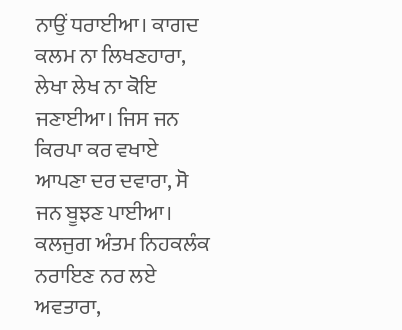ਨਾਉਂ ਧਰਾਈਆ। ਕਾਗਦ ਕਲਮ ਨਾ ਲਿਖਣਹਾਰਾ, ਲੇਖਾ ਲੇਖ ਨਾ ਕੋਇ ਜਣਾਈਆ। ਜਿਸ ਜਨ ਕਿਰਪਾ ਕਰ ਵਖਾਏ ਆਪਣਾ ਦਰ ਦਵਾਰਾ, ਸੋ ਜਨ ਬੂਝਣ ਪਾਈਆ। ਕਲਜੁਗ ਅੰਤਮ ਨਿਹਕਲੰਕ ਨਰਾਇਣ ਨਰ ਲਏ ਅਵਤਾਰਾ,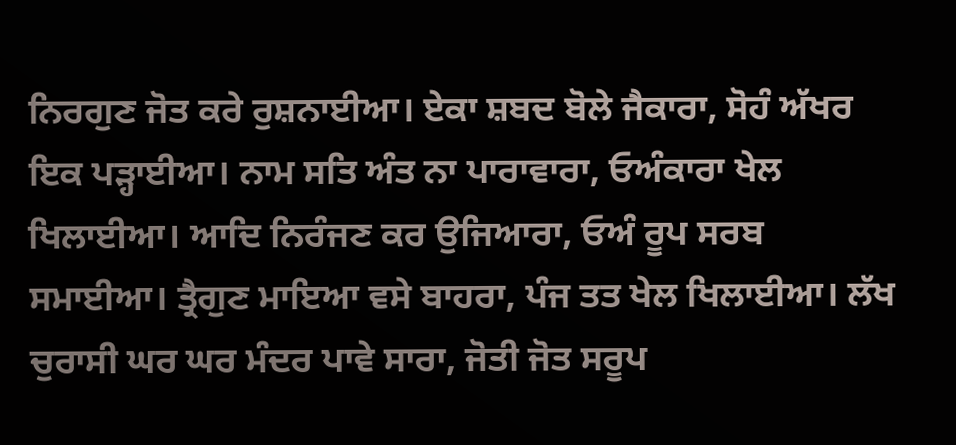ਨਿਰਗੁਣ ਜੋਤ ਕਰੇ ਰੁਸ਼ਨਾਈਆ। ਏਕਾ ਸ਼ਬਦ ਬੋਲੇ ਜੈਕਾਰਾ, ਸੋਹੰ ਅੱਖਰ ਇਕ ਪੜ੍ਹਾਈਆ। ਨਾਮ ਸਤਿ ਅੰਤ ਨਾ ਪਾਰਾਵਾਰਾ, ਓਅੰਕਾਰਾ ਖੇਲ ਖਿਲਾਈਆ। ਆਦਿ ਨਿਰੰਜਣ ਕਰ ਉਜਿਆਰਾ, ਓਅੰ ਰੂਪ ਸਰਬ ਸਮਾਈਆ। ਤ੍ਰੈਗੁਣ ਮਾਇਆ ਵਸੇ ਬਾਹਰਾ, ਪੰਜ ਤਤ ਖੇਲ ਖਿਲਾਈਆ। ਲੱਖ ਚੁਰਾਸੀ ਘਰ ਘਰ ਮੰਦਰ ਪਾਵੇ ਸਾਰਾ, ਜੋਤੀ ਜੋਤ ਸਰੂਪ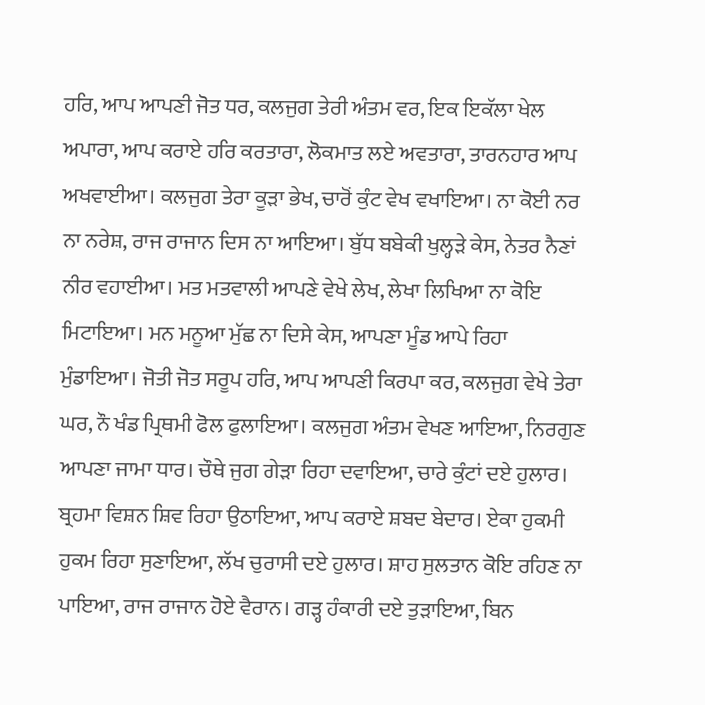ਹਰਿ, ਆਪ ਆਪਣੀ ਜੋਤ ਧਰ, ਕਲਜੁਗ ਤੇਰੀ ਅੰਤਮ ਵਰ, ਇਕ ਇਕੱਲਾ ਖੇਲ ਅਪਾਰਾ, ਆਪ ਕਰਾਏ ਹਰਿ ਕਰਤਾਰਾ, ਲੋਕਮਾਤ ਲਏ ਅਵਤਾਰਾ, ਤਾਰਨਹਾਰ ਆਪ ਅਖਵਾਈਆ। ਕਲਜੁਗ ਤੇਰਾ ਕੂੜਾ ਭੇਖ, ਚਾਰੋਂ ਕੁੰਟ ਵੇਖ ਵਖਾਇਆ। ਨਾ ਕੋਈ ਨਰ ਨਾ ਨਰੇਸ਼, ਰਾਜ ਰਾਜਾਨ ਦਿਸ ਨਾ ਆਇਆ। ਬੁੱਧ ਬਬੇਕੀ ਖੁਲ੍ਹੜੇ ਕੇਸ, ਨੇਤਰ ਨੈਣਾਂ ਨੀਰ ਵਹਾਈਆ। ਮਤ ਮਤਵਾਲੀ ਆਪਣੇ ਵੇਖੇ ਲੇਖ, ਲੇਖਾ ਲਿਖਿਆ ਨਾ ਕੋਇ ਮਿਟਾਇਆ। ਮਨ ਮਨੂਆ ਮੁੱਛ ਨਾ ਦਿਸੇ ਕੇਸ, ਆਪਣਾ ਮੂੰਡ ਆਪੇ ਰਿਹਾ ਮੁੰਡਾਇਆ। ਜੋਤੀ ਜੋਤ ਸਰੂਪ ਹਰਿ, ਆਪ ਆਪਣੀ ਕਿਰਪਾ ਕਰ, ਕਲਜੁਗ ਵੇਖੇ ਤੇਰਾ ਘਰ, ਨੌ ਖੰਡ ਪ੍ਰਿਥਮੀ ਫੋਲ ਫੁਲਾਇਆ। ਕਲਜੁਗ ਅੰਤਮ ਵੇਖਣ ਆਇਆ, ਨਿਰਗੁਣ ਆਪਣਾ ਜਾਮਾ ਧਾਰ। ਚੌਥੇ ਜੁਗ ਗੇੜਾ ਰਿਹਾ ਦਵਾਇਆ, ਚਾਰੇ ਕੁੰਟਾਂ ਦਏ ਹੁਲਾਰ। ਬ੍ਰਹਮਾ ਵਿਸ਼ਨ ਸ਼ਿਵ ਰਿਹਾ ਉਠਾਇਆ, ਆਪ ਕਰਾਏ ਸ਼ਬਦ ਬੇਦਾਰ। ਏਕਾ ਹੁਕਮੀ ਹੁਕਮ ਰਿਹਾ ਸੁਣਾਇਆ, ਲੱਖ ਚੁਰਾਸੀ ਦਏ ਹੁਲਾਰ। ਸ਼ਾਹ ਸੁਲਤਾਨ ਕੋਇ ਰਹਿਣ ਨਾ ਪਾਇਆ, ਰਾਜ ਰਾਜਾਨ ਹੋਏ ਵੈਰਾਨ। ਗੜ੍ਹ ਹੰਕਾਰੀ ਦਏ ਤੁੜਾਇਆ, ਬਿਨ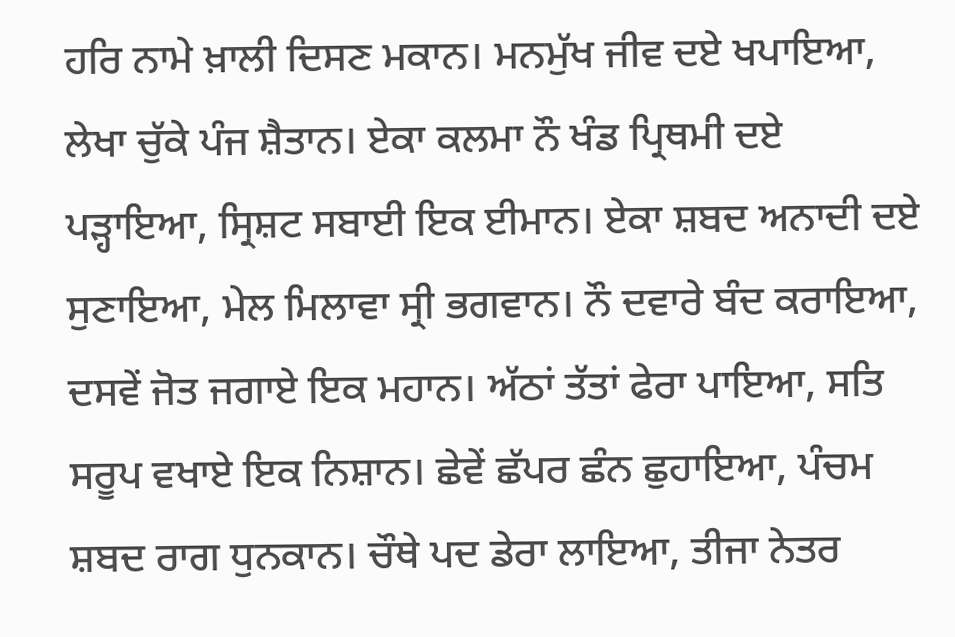ਹਰਿ ਨਾਮੇ ਖ਼ਾਲੀ ਦਿਸਣ ਮਕਾਨ। ਮਨਮੁੱਖ ਜੀਵ ਦਏ ਖਪਾਇਆ, ਲੇਖਾ ਚੁੱਕੇ ਪੰਜ ਸ਼ੈਤਾਨ। ਏਕਾ ਕਲਮਾ ਨੌ ਖੰਡ ਪ੍ਰਿਥਮੀ ਦਏ ਪੜ੍ਹਾਇਆ, ਸ੍ਰਿਸ਼ਟ ਸਬਾਈ ਇਕ ਈਮਾਨ। ਏਕਾ ਸ਼ਬਦ ਅਨਾਦੀ ਦਏ ਸੁਣਾਇਆ, ਮੇਲ ਮਿਲਾਵਾ ਸ੍ਰੀ ਭਗਵਾਨ। ਨੌ ਦਵਾਰੇ ਬੰਦ ਕਰਾਇਆ, ਦਸਵੇਂ ਜੋਤ ਜਗਾਏ ਇਕ ਮਹਾਨ। ਅੱਠਾਂ ਤੱਤਾਂ ਫੇਰਾ ਪਾਇਆ, ਸਤਿ ਸਰੂਪ ਵਖਾਏ ਇਕ ਨਿਸ਼ਾਨ। ਛੇਵੇਂ ਛੱਪਰ ਛੰਨ ਛੁਹਾਇਆ, ਪੰਚਮ ਸ਼ਬਦ ਰਾਗ ਧੁਨਕਾਨ। ਚੌਥੇ ਪਦ ਡੇਰਾ ਲਾਇਆ, ਤੀਜਾ ਨੇਤਰ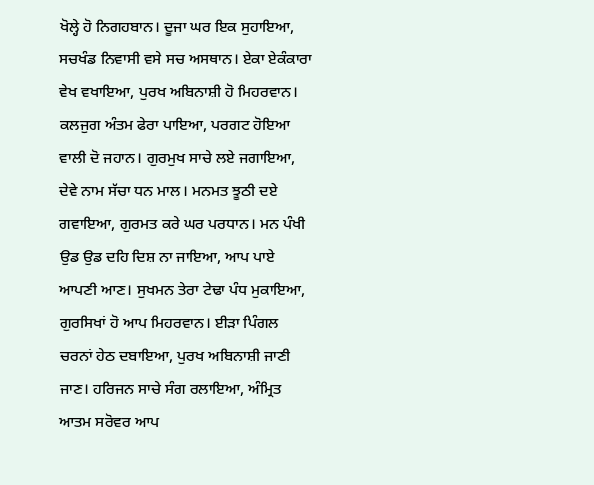ਖੋਲ੍ਹੇ ਹੋ ਨਿਗਹਬਾਨ। ਦੂਜਾ ਘਰ ਇਕ ਸੁਹਾਇਆ, ਸਚਖੰਡ ਨਿਵਾਸੀ ਵਸੇ ਸਚ ਅਸਥਾਨ। ਏਕਾ ਏਕੰਕਾਰਾ ਵੇਖ ਵਖਾਇਆ, ਪੁਰਖ ਅਬਿਨਾਸ਼ੀ ਹੋ ਮਿਹਰਵਾਨ। ਕਲਜੁਗ ਅੰਤਮ ਫੇਰਾ ਪਾਇਆ, ਪਰਗਟ ਹੋਇਆ ਵਾਲੀ ਦੋ ਜਹਾਨ। ਗੁਰਮੁਖ ਸਾਚੇ ਲਏ ਜਗਾਇਆ, ਦੇਵੇ ਨਾਮ ਸੱਚਾ ਧਨ ਮਾਲ। ਮਨਮਤ ਝੂਠੀ ਦਏ ਗਵਾਇਆ, ਗੁਰਮਤ ਕਰੇ ਘਰ ਪਰਧਾਨ। ਮਨ ਪੰਖੀ ਉਡ ਉਡ ਦਹਿ ਦਿਸ਼ ਨਾ ਜਾਇਆ, ਆਪ ਪਾਏ ਆਪਣੀ ਆਣ। ਸੁਖਮਨ ਤੇਰਾ ਟੇਢਾ ਪੰਧ ਮੁਕਾਇਆ, ਗੁਰਸਿਖਾਂ ਹੋ ਆਪ ਮਿਹਰਵਾਨ। ਈੜਾ ਪਿੰਗਲ ਚਰਨਾਂ ਹੇਠ ਦਬਾਇਆ, ਪੁਰਖ ਅਬਿਨਾਸ਼ੀ ਜਾਣੀ ਜਾਣ। ਹਰਿਜਨ ਸਾਚੇ ਸੰਗ ਰਲਾਇਆ, ਅੰਮ੍ਰਿਤ ਆਤਮ ਸਰੋਵਰ ਆਪ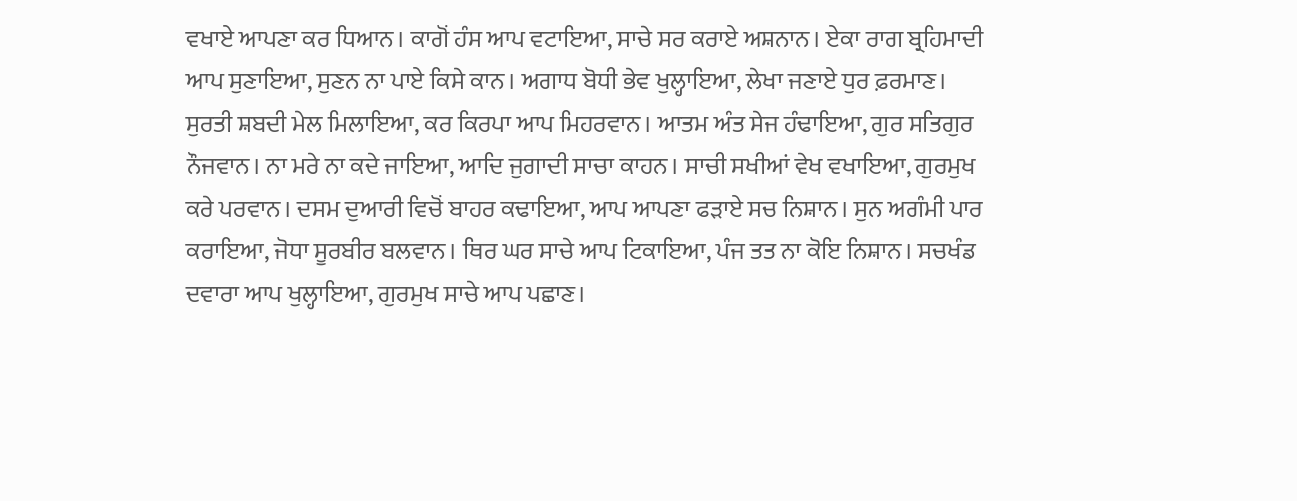ਵਖਾਏ ਆਪਣਾ ਕਰ ਧਿਆਨ। ਕਾਗੋਂ ਹੰਸ ਆਪ ਵਟਾਇਆ, ਸਾਚੇ ਸਰ ਕਰਾਏ ਅਸ਼ਨਾਨ। ਏਕਾ ਰਾਗ ਬ੍ਰਹਿਮਾਦੀ ਆਪ ਸੁਣਾਇਆ, ਸੁਣਨ ਨਾ ਪਾਏ ਕਿਸੇ ਕਾਨ। ਅਗਾਧ ਬੋਧੀ ਭੇਵ ਖੁਲ੍ਹਾਇਆ, ਲੇਖਾ ਜਣਾਏ ਧੁਰ ਫ਼ਰਮਾਣ। ਸੁਰਤੀ ਸ਼ਬਦੀ ਮੇਲ ਮਿਲਾਇਆ, ਕਰ ਕਿਰਪਾ ਆਪ ਮਿਹਰਵਾਨ। ਆਤਮ ਅੰਤ ਸੇਜ ਹੰਢਾਇਆ, ਗੁਰ ਸਤਿਗੁਰ ਨੌਜਵਾਨ। ਨਾ ਮਰੇ ਨਾ ਕਦੇ ਜਾਇਆ, ਆਦਿ ਜੁਗਾਦੀ ਸਾਚਾ ਕਾਹਨ। ਸਾਚੀ ਸਖੀਆਂ ਵੇਖ ਵਖਾਇਆ, ਗੁਰਮੁਖ ਕਰੇ ਪਰਵਾਨ। ਦਸਮ ਦੁਆਰੀ ਵਿਚੋਂ ਬਾਹਰ ਕਢਾਇਆ, ਆਪ ਆਪਣਾ ਫੜਾਏ ਸਚ ਨਿਸ਼ਾਨ। ਸੁਨ ਅਗੰਮੀ ਪਾਰ ਕਰਾਇਆ, ਜੋਧਾ ਸੂਰਬੀਰ ਬਲਵਾਨ। ਥਿਰ ਘਰ ਸਾਚੇ ਆਪ ਟਿਕਾਇਆ, ਪੰਜ ਤਤ ਨਾ ਕੋਇ ਨਿਸ਼ਾਨ। ਸਚਖੰਡ ਦਵਾਰਾ ਆਪ ਖੁਲ੍ਹਾਇਆ, ਗੁਰਮੁਖ ਸਾਚੇ ਆਪ ਪਛਾਣ।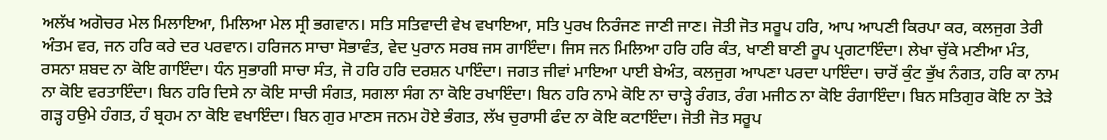ਅਲੱਖ ਅਗੋਚਰ ਮੇਲ ਮਿਲਾਇਆ, ਮਿਲਿਆ ਮੇਲ ਸ੍ਰੀ ਭਗਵਾਨ। ਸਤਿ ਸਤਿਵਾਦੀ ਵੇਖ ਵਖਾਇਆ, ਸਤਿ ਪੁਰਖ ਨਿਰੰਜਣ ਜਾਣੀ ਜਾਣ। ਜੋਤੀ ਜੋਤ ਸਰੂਪ ਹਰਿ, ਆਪ ਆਪਣੀ ਕਿਰਪਾ ਕਰ, ਕਲਜੁਗ ਤੇਰੀ ਅੰਤਮ ਵਰ, ਜਨ ਹਰਿ ਕਰੇ ਦਰ ਪਰਵਾਨ। ਹਰਿਜਨ ਸਾਚਾ ਸੋਭਾਵੰਤ, ਵੇਦ ਪੁਰਾਨ ਸਰਬ ਜਸ ਗਾਇੰਦਾ। ਜਿਸ ਜਨ ਮਿਲਿਆ ਹਰਿ ਹਰਿ ਕੰਤ, ਖਾਣੀ ਬਾਣੀ ਰੂਪ ਪ੍ਰਗਟਾਇੰਦਾ। ਲੇਖਾ ਚੁੱਕੇ ਮਣੀਆ ਮੰਤ, ਰਸਨਾ ਸ਼ਬਦ ਨਾ ਕੋਇ ਗਾਇੰਦਾ। ਧੰਨ ਸੁਭਾਗੀ ਸਾਚਾ ਸੰਤ, ਜੋ ਹਰਿ ਹਰਿ ਦਰਸ਼ਨ ਪਾਇੰਦਾ। ਜਗਤ ਜੀਵਾਂ ਮਾਇਆ ਪਾਈ ਬੇਅੰਤ, ਕਲਜੁਗ ਆਪਣਾ ਪਰਦਾ ਪਾਇੰਦਾ। ਚਾਰੋਂ ਕੁੰਟ ਭੁੱਖ ਨੰਗਤ, ਹਰਿ ਕਾ ਨਾਮ ਨਾ ਕੋਇ ਵਰਤਾਇੰਦਾ। ਬਿਨ ਹਰਿ ਦਿਸੇ ਨਾ ਕੋਇ ਸਾਚੀ ਸੰਗਤ, ਸਗਲਾ ਸੰਗ ਨਾ ਕੋਇ ਰਖਾਇੰਦਾ। ਬਿਨ ਹਰਿ ਨਾਮੇ ਕੋਇ ਨਾ ਚਾੜ੍ਹੇ ਰੰਗਤ, ਰੰਗ ਮਜੀਠ ਨਾ ਕੋਇ ਰੰਗਾਇੰਦਾ। ਬਿਨ ਸਤਿਗੁਰ ਕੋਇ ਨਾ ਤੋੜੇ ਗੜ੍ਹ ਹਉਮੇ ਹੰਗਤ, ਹੰ ਬ੍ਰਹਮ ਨਾ ਕੋਇ ਵਖਾਇੰਦਾ। ਬਿਨ ਗੁਰ ਮਾਣਸ ਜਨਮ ਹੋਏ ਭੰਗਤ, ਲੱਖ ਚੁਰਾਸੀ ਫੰਦ ਨਾ ਕੋਇ ਕਟਾਇੰਦਾ। ਜੋਤੀ ਜੋਤ ਸਰੂਪ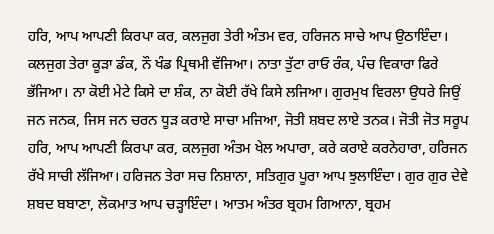ਹਰਿ, ਆਪ ਆਪਣੀ ਕਿਰਪਾ ਕਰ, ਕਲਜੁਗ ਤੇਰੀ ਅੰਤਮ ਵਰ, ਹਰਿਜਨ ਸਾਚੇ ਆਪ ਉਠਾਇੰਦਾ। ਕਲਜੁਗ ਤੇਰਾ ਕੂੜਾ ਡੰਕ, ਨੌ ਖੰਡ ਪ੍ਰਿਥਮੀ ਵੱਜਿਆ। ਨਾਤਾ ਤੁੱਟਾ ਰਾਓ ਰੰਕ, ਪੰਚ ਵਿਕਾਰਾ ਫਿਰੇ ਭੱਜਿਆ। ਨਾ ਕੋਈ ਮੇਟੇ ਕਿਸੇ ਦਾ ਸ਼ੰਕ, ਨਾ ਕੋਈ ਰੱਖੇ ਕਿਸੇ ਲਜਿਆ। ਗੁਰਮੁਖ ਵਿਰਲਾ ਉਧਰੇ ਜਿਉਂ ਜਨ ਜਨਕ, ਜਿਸ ਜਨ ਚਰਨ ਧੂੜ ਕਰਾਏ ਸਾਚਾ ਮਜਿਆ, ਜੋਤੀ ਸ਼ਬਦ ਲਾਏ ਤਨਕ। ਜੋਤੀ ਜੋਤ ਸਰੂਪ ਹਰਿ, ਆਪ ਆਪਣੀ ਕਿਰਪਾ ਕਰ, ਕਲਜੁਗ ਅੰਤਮ ਖੇਲ ਅਪਾਰਾ, ਕਰੇ ਕਰਾਏ ਕਰਨੇਹਾਰਾ, ਹਰਿਜਨ ਰੱਖੇ ਸਾਚੀ ਲੱਜਿਆ। ਹਰਿਜਨ ਤੇਰਾ ਸਚ ਨਿਸ਼ਾਨਾ, ਸਤਿਗੁਰ ਪੂਰਾ ਆਪ ਝੁਲਾਇੰਦਾ। ਗੁਰ ਗੁਰ ਦੇਵੇ ਸ਼ਬਦ ਬਬਾਣਾ, ਲੋਕਮਾਤ ਆਪ ਚੜ੍ਹਾਇੰਦਾ। ਆਤਮ ਅੰਤਰ ਬ੍ਰਹਮ ਗਿਆਨਾ, ਬ੍ਰਹਮ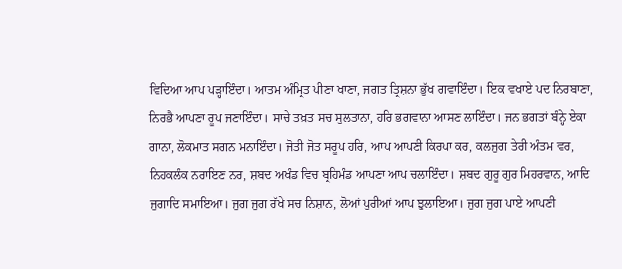ਵਿਦਿਆ ਆਪ ਪੜ੍ਹਾਇੰਦਾ। ਆਤਮ ਅੰਮ੍ਰਿਤ ਪੀਣਾ ਖਾਣਾ, ਜਗਤ ਤ੍ਰਿਸ਼ਨਾ ਭੁੱਖ ਗਵਾਇੰਦਾ। ਇਕ ਵਖਾਏ ਪਦ ਨਿਰਬਾਣਾ, ਨਿਰਭੈ ਆਪਣਾ ਰੂਪ ਜਣਾਇੰਦਾ। ਸਾਚੇ ਤਖ਼ਤ ਸਚ ਸੁਲਤਾਨਾ, ਹਰਿ ਭਗਵਾਨਾ ਆਸਣ ਲਾਇੰਦਾ। ਜਨ ਭਗਤਾਂ ਬੰਨ੍ਹੇ ਏਕਾ ਗਾਨਾ, ਲੋਕਮਾਤ ਸਗਨ ਮਨਾਇੰਦਾ। ਜੋਤੀ ਜੋਤ ਸਰੂਪ ਹਰਿ, ਆਪ ਆਪਣੀ ਕਿਰਪਾ ਕਰ, ਕਲਜੁਗ ਤੇਰੀ ਅੰਤਮ ਵਰ, ਨਿਹਕਲੰਕ ਨਰਾਇਣ ਨਰ, ਸ਼ਬਦ ਅਖੰਡ ਵਿਚ ਬ੍ਰਹਿਮੰਡ ਆਪਣਾ ਆਪ ਚਲਾਇੰਦਾ। ਸ਼ਬਦ ਗੁਰੂ ਗੁਰ ਮਿਹਰਵਾਨ, ਆਦਿ ਜੁਗਾਦਿ ਸਮਾਇਆ। ਜੁਗ ਜੁਗ ਰੱਖੇ ਸਚ ਨਿਸ਼ਾਨ, ਲੋਆਂ ਪੁਰੀਆਂ ਆਪ ਝੁਲਾਇਆ। ਜੁਗ ਜੁਗ ਪਾਏ ਆਪਣੀ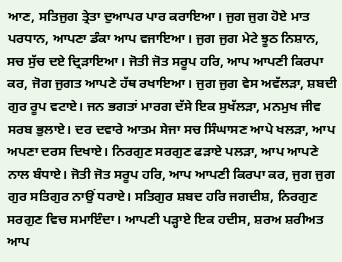ਆਣ, ਸਤਿਜੁਗ ਤ੍ਰੇਤਾ ਦੁਆਪਰ ਪਾਰ ਕਰਾਇਆ। ਜੁਗ ਜੁਗ ਹੋਏ ਮਾਤ ਪਰਧਾਨ, ਆਪਣਾ ਡੰਕਾ ਆਪ ਵਜਾਇਆ। ਜੁਗ ਜੁਗ ਮੇਟੇ ਝੂਠ ਨਿਸ਼ਾਨ, ਸਚ ਸੁੱਚ ਦਏ ਦ੍ਰਿੜਾਇਆ। ਜੋਤੀ ਜੋਤ ਸਰੂਪ ਹਰਿ, ਆਪ ਆਪਣੀ ਕਿਰਪਾ ਕਰ, ਜੋਗ ਜੁਗਤ ਆਪਣੇ ਹੱਥ ਰਖਾਇਆ। ਜੁਗ ਜੁਗ ਵੇਸ ਅਵੱਲੜਾ, ਸ਼ਬਦੀ ਗੁਰ ਰੂਪ ਵਟਾਏ। ਜਨ ਭਗਤਾਂ ਮਾਰਗ ਦੱਸੇ ਇਕ ਸੁਖੱਲੜਾ, ਮਨਮੁਖ ਜੀਵ ਸਰਬ ਭੁਲਾਏ। ਦਰ ਦਵਾਰੇ ਆਤਮ ਸੇਜਾ ਸਚ ਸਿੰਘਾਸਣ ਆਪੇ ਖਲੜਾ, ਆਪ ਅਪਣਾ ਦਰਸ ਦਿਖਾਏ। ਨਿਰਗੁਣ ਸਰਗੁਣ ਫੜਾਏ ਪਲੜਾ, ਆਪ ਆਪਣੇ ਨਾਲ ਬੰਧਾਏ। ਜੋਤੀ ਜੋਤ ਸਰੂਪ ਹਰਿ, ਆਪ ਆਪਣੀ ਕਿਰਪਾ ਕਰ, ਜੁਗ ਜੁਗ ਗੁਰ ਸਤਿਗੁਰ ਨਾਉਂ ਧਰਾਏ। ਸਤਿਗੁਰ ਸ਼ਬਦ ਹਰਿ ਜਗਦੀਸ਼, ਨਿਰਗੁਣ ਸਰਗੁਣ ਵਿਚ ਸਮਾਇੰਦਾ। ਆਪਣੀ ਪੜ੍ਹਾਏ ਇਕ ਹਦੀਸ, ਸ਼ਰਅ ਸ਼ਰੀਅਤ ਆਪ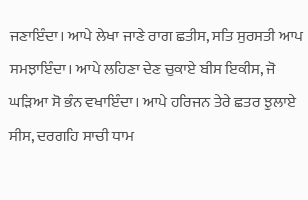ਜਣਾਇੰਦਾ। ਆਪੇ ਲੇਖਾ ਜਾਣੇ ਰਾਗ ਛਤੀਸ, ਸਤਿ ਸੁਰਸਤੀ ਆਪ ਸਮਝਾਇੰਦਾ। ਆਪੇ ਲਹਿਣਾ ਦੇਣ ਚੁਕਾਏ ਬੀਸ ਇਕੀਸ, ਜੋ ਘੜਿਆ ਸੋ ਭੰਨ ਵਖਾਇੰਦਾ। ਆਪੇ ਹਰਿਜਨ ਤੇਰੇ ਛਤਰ ਝੁਲਾਏ ਸੀਸ, ਦਰਗਹਿ ਸਾਚੀ ਧਾਮ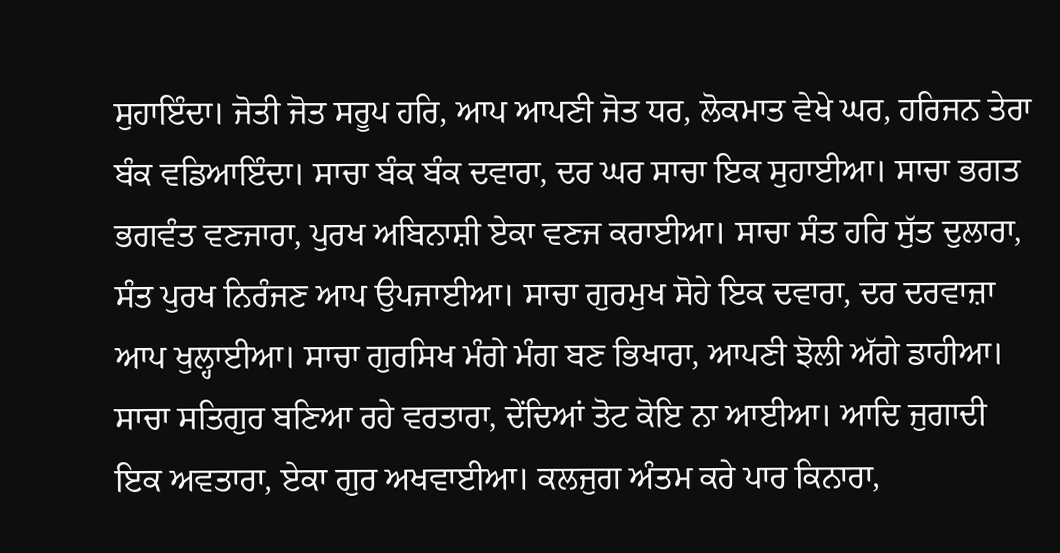ਸੁਹਾਇੰਦਾ। ਜੋਤੀ ਜੋਤ ਸਰੂਪ ਹਰਿ, ਆਪ ਆਪਣੀ ਜੋਤ ਧਰ, ਲੋਕਮਾਤ ਵੇਖੇ ਘਰ, ਹਰਿਜਨ ਤੇਰਾ ਬੰਕ ਵਡਿਆਇੰਦਾ। ਸਾਚਾ ਬੰਕ ਬੰਕ ਦਵਾਰਾ, ਦਰ ਘਰ ਸਾਚਾ ਇਕ ਸੁਹਾਈਆ। ਸਾਚਾ ਭਗਤ ਭਗਵੰਤ ਵਣਜਾਰਾ, ਪੁਰਖ ਅਬਿਨਾਸ਼ੀ ਏਕਾ ਵਣਜ ਕਰਾਈਆ। ਸਾਚਾ ਸੰਤ ਹਰਿ ਸੁੱਤ ਦੁਲਾਰਾ, ਸੰਤ ਪੁਰਖ ਨਿਰੰਜਣ ਆਪ ਉਪਜਾਈਆ। ਸਾਚਾ ਗੁਰਮੁਖ ਸੋਹੇ ਇਕ ਦਵਾਰਾ, ਦਰ ਦਰਵਾਜ਼ਾ ਆਪ ਖੁਲ੍ਹਾਈਆ। ਸਾਚਾ ਗੁਰਸਿਖ ਮੰਗੇ ਮੰਗ ਬਣ ਭਿਖਾਰਾ, ਆਪਣੀ ਝੋਲੀ ਅੱਗੇ ਡਾਹੀਆ। ਸਾਚਾ ਸਤਿਗੁਰ ਬਣਿਆ ਰਹੇ ਵਰਤਾਰਾ, ਦੇਂਦਿਆਂ ਤੋਟ ਕੋਇ ਨਾ ਆਈਆ। ਆਦਿ ਜੁਗਾਦੀ ਇਕ ਅਵਤਾਰਾ, ਏਕਾ ਗੁਰ ਅਖਵਾਈਆ। ਕਲਜੁਗ ਅੰਤਮ ਕਰੇ ਪਾਰ ਕਿਨਾਰਾ,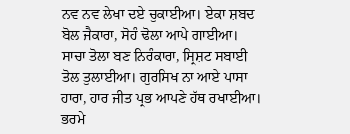ਨਵ ਨਵ ਲੇਖਾ ਦਏ ਚੁਕਾਈਆ। ਏਕਾ ਸ਼ਬਦ ਬੋਲ ਜੈਕਾਰਾ, ਸੋਹੰ ਢੋਲਾ ਆਪੇ ਗਾਈਆ। ਸਾਚਾ ਤੋਲਾ ਬਣ ਨਿਰੰਕਾਰਾ, ਸ੍ਰਿਸ਼ਟ ਸਬਾਈ ਤੋਲ ਤੁਲਾਈਆ। ਗੁਰਸਿਖ ਨਾ ਆਏ ਪਾਸਾ ਹਾਰਾ, ਹਾਰ ਜੀਤ ਪ੍ਰਭ ਆਪਣੇ ਹੱਥ ਰਖਾਈਆ। ਭਰਮੇ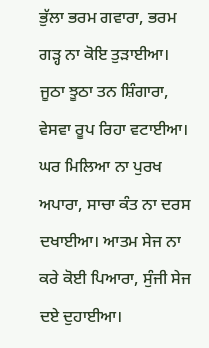ਭੁੱਲਾ ਭਰਮ ਗਵਾਰਾ, ਭਰਮ ਗੜ੍ਹ ਨਾ ਕੋਇ ਤੁੜਾਈਆ। ਜੂਠਾ ਝੂਠਾ ਤਨ ਸ਼ਿੰਗਾਰਾ, ਵੇਸਵਾ ਰੂਪ ਰਿਹਾ ਵਟਾਈਆ। ਘਰ ਮਿਲਿਆ ਨਾ ਪੁਰਖ ਅਪਾਰਾ, ਸਾਚਾ ਕੰਤ ਨਾ ਦਰਸ ਦਖਾਈਆ। ਆਤਮ ਸੇਜ ਨਾ ਕਰੇ ਕੋਈ ਪਿਆਰਾ, ਸੁੰਜੀ ਸੇਜ ਦਏ ਦੁਹਾਈਆ।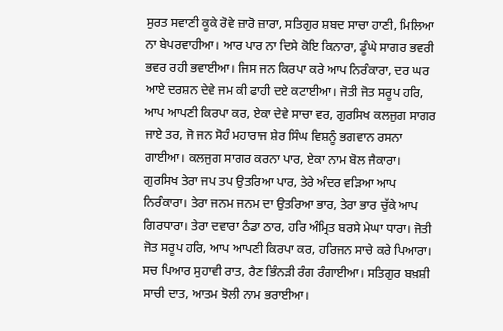ਸੁਰਤ ਸਵਾਣੀ ਕੂਕੇ ਰੋਵੇ ਜ਼ਾਰੋ ਜ਼ਾਰਾ, ਸਤਿਗੁਰ ਸ਼ਬਦ ਸਾਚਾ ਹਾਣੀ, ਮਿਲਿਆ ਨਾ ਬੇਪਰਵਾਹੀਆ। ਆਰ ਪਾਰ ਨਾ ਦਿਸੇ ਕੋਇ ਕਿਨਾਰਾ, ਡੂੰਘੇ ਸਾਗਰ ਭਵਰੀ ਭਵਰ ਰਹੀ ਭਵਾਈਆ। ਜਿਸ ਜਨ ਕਿਰਪਾ ਕਰੇ ਆਪ ਨਿਰੰਕਾਰਾ, ਦਰ ਘਰ ਆਏ ਦਰਸ਼ਨ ਦੇਵੇ ਜਮ ਕੀ ਫਾਹੀ ਦਏ ਕਟਾਈਆ। ਜੋਤੀ ਜੋਤ ਸਰੂਪ ਹਰਿ, ਆਪ ਆਪਣੀ ਕਿਰਪਾ ਕਰ, ਏਕਾ ਦੇਵੇ ਸਾਚਾ ਵਰ, ਗੁਰਸਿਖ ਕਲਜੁਗ ਸਾਗਰ ਜਾਏ ਤਰ, ਜੋ ਜਨ ਸੋਹੰ ਮਹਾਰਾਜ ਸ਼ੇਰ ਸਿੰਘ ਵਿਸ਼ਨੂੰ ਭਗਵਾਨ ਰਸਨਾ ਗਾਈਆ। ਕਲਜੁਗ ਸਾਗਰ ਕਰਨਾ ਪਾਰ, ਏਕਾ ਨਾਮ ਬੋਲ ਜੈਕਾਰਾ। ਗੁਰਸਿਖ ਤੇਰਾ ਜਪ ਤਪ ਉਤਰਿਆ ਪਾਰ, ਤੇਰੇ ਅੰਦਰ ਵੜਿਆ ਆਪ ਨਿਰੰਕਾਰਾ। ਤੇਰਾ ਜਨਮ ਜਨਮ ਦਾ ਉਤਰਿਆ ਭਾਰ, ਤੇਰਾ ਭਾਰ ਚੁੱਕੇ ਆਪ ਗਿਰਧਾਰਾ। ਤੇਰਾ ਦਵਾਰਾ ਠੰਡਾ ਠਾਰ, ਹਰਿ ਅੰਮ੍ਰਿਤ ਬਰਸੇ ਮੇਘਾ ਧਾਰਾ। ਜੋਤੀ ਜੋਤ ਸਰੂਪ ਹਰਿ, ਆਪ ਆਪਣੀ ਕਿਰਪਾ ਕਰ, ਹਰਿਜਨ ਸਾਚੇ ਕਰੇ ਪਿਆਰਾ। ਸਚ ਪਿਆਰ ਸੁਹਾਵੀ ਰਾਤ, ਰੈਣ ਭਿੰਨੜੀ ਰੰਗ ਰੰਗਾਈਆ। ਸਤਿਗੁਰ ਬਖ਼ਸ਼ੀ ਸਾਚੀ ਦਾਤ, ਆਤਮ ਝੋਲੀ ਨਾਮ ਭਰਾਈਆ।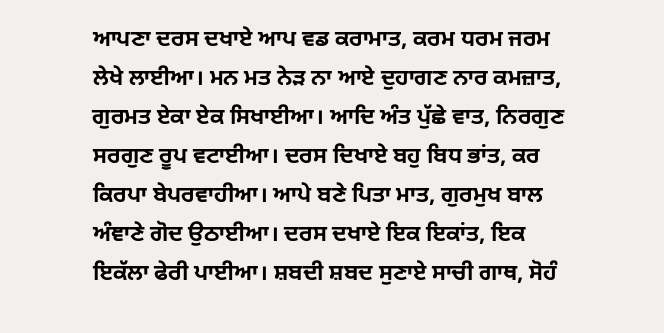ਆਪਣਾ ਦਰਸ ਦਖਾਏ ਆਪ ਵਡ ਕਰਾਮਾਤ, ਕਰਮ ਧਰਮ ਜਰਮ ਲੇਖੇ ਲਾਈਆ। ਮਨ ਮਤ ਨੇੜ ਨਾ ਆਏ ਦੁਹਾਗਣ ਨਾਰ ਕਮਜ਼ਾਤ, ਗੁਰਮਤ ਏਕਾ ਏਕ ਸਿਖਾਈਆ। ਆਦਿ ਅੰਤ ਪੁੱਛੇ ਵਾਤ, ਨਿਰਗੁਣ ਸਰਗੁਣ ਰੂਪ ਵਟਾਈਆ। ਦਰਸ ਦਿਖਾਏ ਬਹੁ ਬਿਧ ਭਾਂਤ, ਕਰ ਕਿਰਪਾ ਬੇਪਰਵਾਹੀਆ। ਆਪੇ ਬਣੇ ਪਿਤਾ ਮਾਤ, ਗੁਰਮੁਖ ਬਾਲ ਅੰਞਾਣੇ ਗੋਦ ਉਠਾਈਆ। ਦਰਸ ਦਖਾਏ ਇਕ ਇਕਾਂਤ, ਇਕ ਇਕੱਲਾ ਫੇਰੀ ਪਾਈਆ। ਸ਼ਬਦੀ ਸ਼ਬਦ ਸੁਣਾਏ ਸਾਚੀ ਗਾਥ, ਸੋਹੰ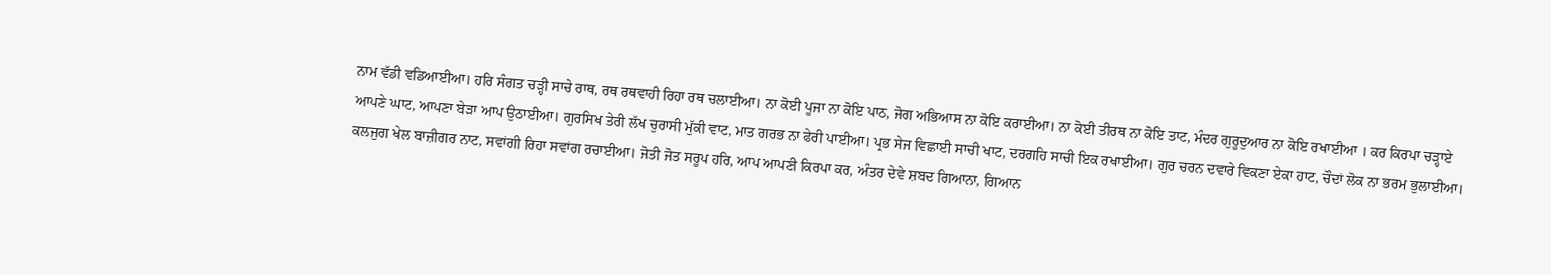ਨਾਮ ਵੱਡੀ ਵਡਿਆਈਆ। ਹਰਿ ਸੰਗਤ ਚੜ੍ਹੀ ਸਾਚੇ ਰਾਥ, ਰਥ ਰਥਵਾਹੀ ਰਿਹਾ ਰਥ ਚਲਾਈਆ। ਨਾ ਕੋਈ ਪੂਜਾ ਨਾ ਕੋਇ ਪਾਠ, ਜੋਗ ਅਭਿਆਸ ਨਾ ਕੋਇ ਕਰਾਈਆ। ਨਾ ਕੋਈ ਤੀਰਥ ਨਾ ਕੋਇ ਤਾਟ, ਮੰਦਰ ਗੁਰੂਦੁਆਰ ਨਾ ਕੋਇ ਰਖਾਈਆ । ਕਰ ਕਿਰਪਾ ਚੜ੍ਹਾਏ ਆਪਣੇ ਘਾਟ, ਆਪਣਾ ਬੇੜਾ ਆਪ ਉਠਾਈਆ। ਗੁਰਸਿਖ ਤੇਰੀ ਲੱਖ ਚੁਰਾਸੀ ਮੁੱਕੀ ਵਾਟ, ਮਾਤ ਗਰਭ ਨਾ ਫੇਰੀ ਪਾਈਆ। ਪ੍ਰਭ ਸੇਜ ਵਿਛਾਈ ਸਾਚੀ ਖਾਟ, ਦਰਗਹਿ ਸਾਚੀ ਇਕ ਰਖਾਈਆ। ਗੁਰ ਚਰਨ ਦਵਾਰੇ ਵਿਕਣਾ ਏਕਾ ਹਾਟ, ਚੌਦਾਂ ਲੋਕ ਨਾ ਭਰਮ ਭੁਲਾਈਆ। ਕਲਜੁਗ ਖੇਲ ਬਾਜ਼ੀਗਰ ਨਾਟ, ਸਵਾਂਗੀ ਰਿਹਾ ਸਵਾਂਗ ਰਚਾਈਆ। ਜੋਤੀ ਜੋਤ ਸਰੂਪ ਹਰਿ, ਆਪ ਆਪਣੀ ਕਿਰਪਾ ਕਰ, ਅੰਤਰ ਦੇਵੇ ਸ਼ਬਦ ਗਿਆਨਾ, ਗਿਆਨ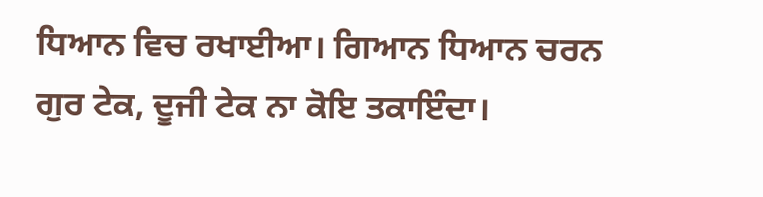ਧਿਆਨ ਵਿਚ ਰਖਾਈਆ। ਗਿਆਨ ਧਿਆਨ ਚਰਨ ਗੁਰ ਟੇਕ, ਦੂਜੀ ਟੇਕ ਨਾ ਕੋਇ ਤਕਾਇੰਦਾ।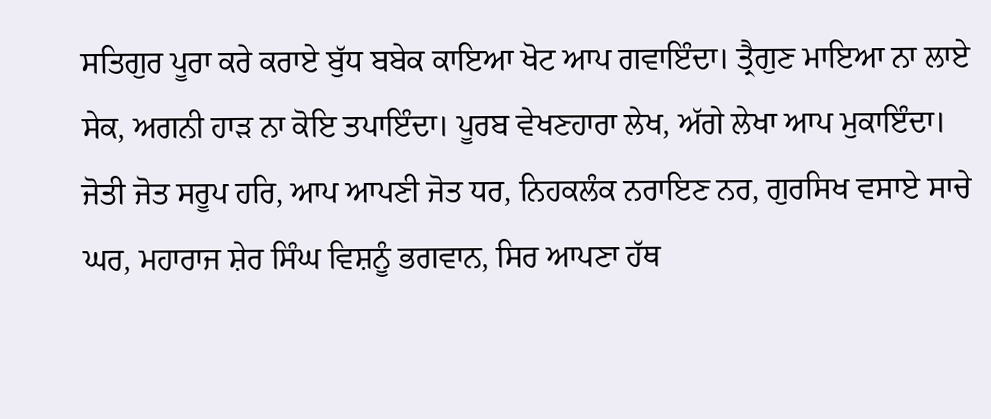ਸਤਿਗੁਰ ਪੂਰਾ ਕਰੇ ਕਰਾਏ ਬੁੱਧ ਬਬੇਕ ਕਾਇਆ ਖੋਟ ਆਪ ਗਵਾਇੰਦਾ। ਤ੍ਰੈਗੁਣ ਮਾਇਆ ਨਾ ਲਾਏ ਸੇਕ, ਅਗਨੀ ਹਾੜ ਨਾ ਕੋਇ ਤਪਾਇੰਦਾ। ਪੂਰਬ ਵੇਖਣਹਾਰਾ ਲੇਖ, ਅੱਗੇ ਲੇਖਾ ਆਪ ਮੁਕਾਇੰਦਾ। ਜੋਤੀ ਜੋਤ ਸਰੂਪ ਹਰਿ, ਆਪ ਆਪਣੀ ਜੋਤ ਧਰ, ਨਿਹਕਲੰਕ ਨਰਾਇਣ ਨਰ, ਗੁਰਸਿਖ ਵਸਾਏ ਸਾਚੇ ਘਰ, ਮਹਾਰਾਜ ਸ਼ੇਰ ਸਿੰਘ ਵਿਸ਼ਨੂੰ ਭਗਵਾਨ, ਸਿਰ ਆਪਣਾ ਹੱਥ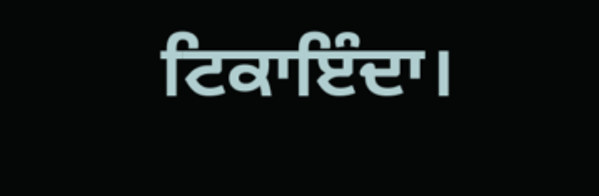ਟਿਕਾਇੰਦਾ।